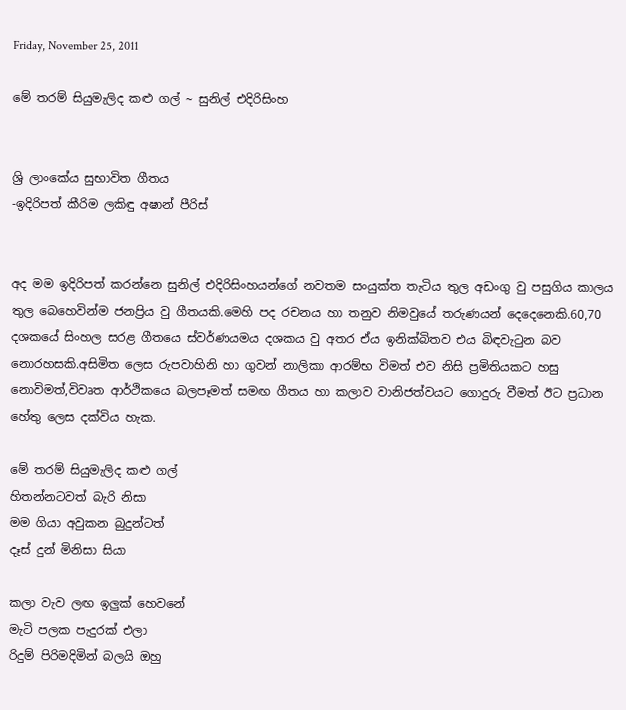Friday, November 25, 2011

මේ තරම් සියුමැලිද කළු ගල් ~ සුනිල් එදිරිසිංහ


ශ්‍රි ලාංකේය සුභාවිත ගීතය
-ඉදිරිපත් කීරිම ලකිඳු අෂාන් පීරිස්


අද මම ඉදිරිපත් කරන්නෙ සුනිල් එදිරිසිංහයන්ගේ නවතම සංයුක්ත තැටිය තුල අඩංගු වු පසුගිය කාලය තුල බෙහෙවින්ම ජනප්‍රිය වු ගීතයකි.මෙහි පද රචනය හා තනුව නිමවුයේ තරුණයන් දෙදෙනෙකි.60,70 දශකයේ සිංහල සරළ ගීතයෙ ස්වර්ණයමය දශකය වු අතර ඒය ඉනික්බිතව එය බිඳවැටුන බව නොරහසකි.අසිමිත ලෙස රුපවාහිනි හා ගුවන් නාලිකා ආරම්භ විමත් එව නිසි ප්‍රමිතියකට හසු නොවිමත්,විවෘත ආර්ථිකයෙ බලපෑමත් සමඟ ගීතය හා කලාව වානිජත්වයට ගොදුරු වීමත් ඊට ප්‍රධාන හේතු ලෙස දක්විය හැක.

මේ තරම් සියුමැලිද කළු ගල්
හිතන්නටවත් බැරි නිසා
මම ගියා අවුකන බුදුන්ටත්
දෑස් දුන් මිනිසා සියා

කලා වැව ලඟ ඉලුක් හෙවනේ
මැටි පලක පැදුරක් එලා
රිදුම් පිරිමදිමින් බලයි ඔහු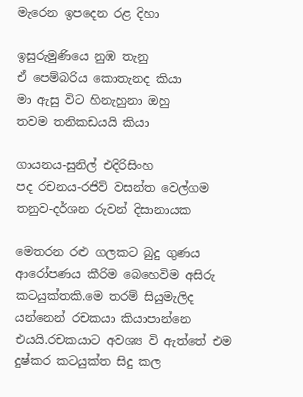මැරෙන ඉපදෙන රළ දිහා

ඉසුරුමුණියෙ නුඹ තැනු
ඒ පෙම්බරිය කොතැනද කියා
මා ඇසු විට හිනැහුනා ඔහු
තවම තනිකඩයයි කියා

ගායනය-සුනිල් එදිරිසිංහ
පද රචනය-රජිව් වසන්ත වෙල්ගම
තනුව-දර්ශන රුවන් දිසානායක

මෙතරන රළු ගලකට බුදු ගුණය ආරෝපණය කීරිම බෙහෙවිම අසිරු කටයුක්තකි.මෙ තරම් සියුමැලිද යන්නෙන් රචකයා කියාපාන්නෙ එයයි.රචකයාට අවශ්‍ය වි ඇත්තේ එම දුෂ්කර කටයුක්ත සිදු කල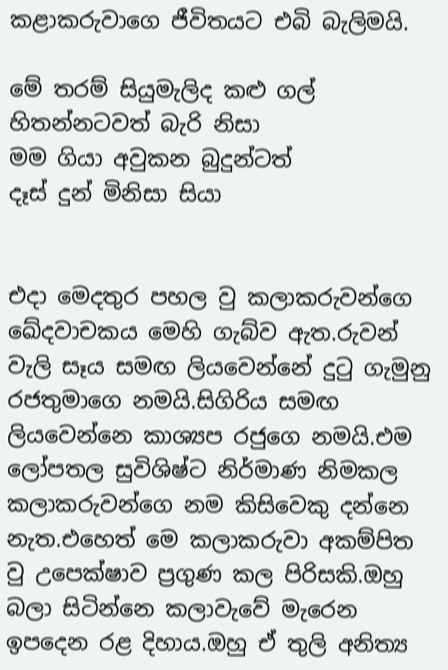කළාකරුවාගෙ ජීවිතයට එබි බැලිමයි.

මේ තරම් සියුමැලිද කළු ගල්
හිතන්නටවත් බැරි නිසා
මම ගියා අවුකන බුදුන්ටත්
දෑස් දුන් මිනිසා සියා


එදා මෙදතුර පහල වු කලාකරුවන්ගෙ ඛේදවාචකය මෙහි ගැබ්ව ඇත.රුවන් වැලි සෑය සමඟ ලියවෙන්නේ දුටු ගැමුනු රජතුමාගෙ නමයි.සිගිරිය සමඟ ලියවෙන්නෙ කාශ්‍යප රජුගෙ නමයි.එම ලෝපතල සුවිශිෂ්ට නිර්මාණ නිමකල කලාකරුවන්ගෙ නම කිසිවෙකු දන්නෙ නැත.එහෙත් මෙ කලාකරුවා අකම්පිත වු උපෙක්ෂාව ප්‍රගුණ කල පිරිසකි.ඔහු බලා සිටින්නෙ කලාවැවේ මැරෙන ඉපදෙන රළ දිහාය.ඔහු ඒ තුලි අනිත්‍ය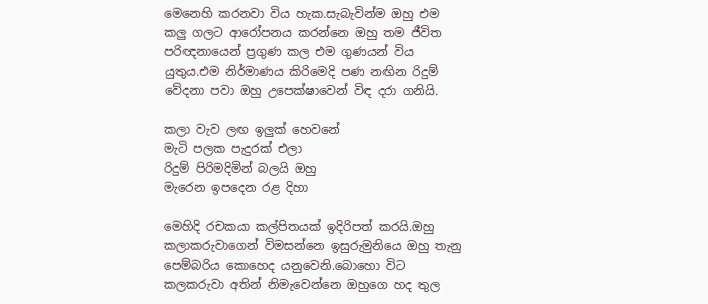මෙනෙහි කරනවා විය හැක.සැබැවින්ම ඔහු එම කලු ගලට ආරෝපනය කරන්නෙ ඔහු තම ජීවිත පරිඥනායෙන් ප්‍රගුණ කල එම ගුණයන් විය යුතුය.එම නිර්මාණය කිරිමෙදි පණ නඟින රිදුම් වේදනා පවා ඔහු උපෙක්ෂාවෙන් විඳ දරා ගනියි.

කලා වැව ලඟ ඉලුක් හෙවනේ
මැටි පලක පැදුරක් එලා
රිදුම් පිරිමදිමින් බලයි ඔහු
මැරෙන ඉපදෙන රළ දිහා

මෙහිදි රචකයා කල්පිතයක් ඉදිරිපත් කරයි.ඔහු කලාකරුවාගෙන් විමසන්නෙ ඉසුරුමුනියෙ ඔහු තැනු පෙම්බරිය කොහෙද යනුවෙනි.බොහො විට කලකරුවා අතින් නිමැවෙන්නෙ ඔහුගෙ හද තුල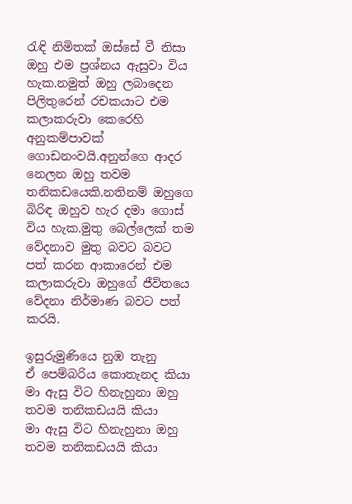රැඳි නිමිතක් ඔස්සේ වී නිසා ඔහු එම ප්‍රශ්නය ඇසුවා විය හැක.නමුත් ඔහු ලබාදෙන පිලිතුරෙන් රචකයාට එම කලාකරුවා කෙරෙහි අනුකම්පාවක් ගොඩනංවයි.අනුන්ගෙ ආදර නෙලන ඔහු තවම තනිකඩයෙකි.නතිනම් ඔහුගෙ බිරිඳ ඔහුව හැර දමා ගොස් විය හැක.මුතු බෙල්ලෙක් තම වේදනාව මුතු බවට බවට පත් කරන ආකාරෙන් එම කලාකරුවා ඔහුගේ ජීවිතයෙ වේදනා නිර්මාණ බවට පත් කරයි.

ඉසුරුමුණියෙ නුඹ තැනු
ඒ පෙම්බරිය කොතැනද කියා
මා ඇසු විට හිනැහුනා ඔහු
තවම තනිකඩයයි කියා
මා ඇසු විට හිනැහුනා ඔහු
තවම තනිකඩයයි කියා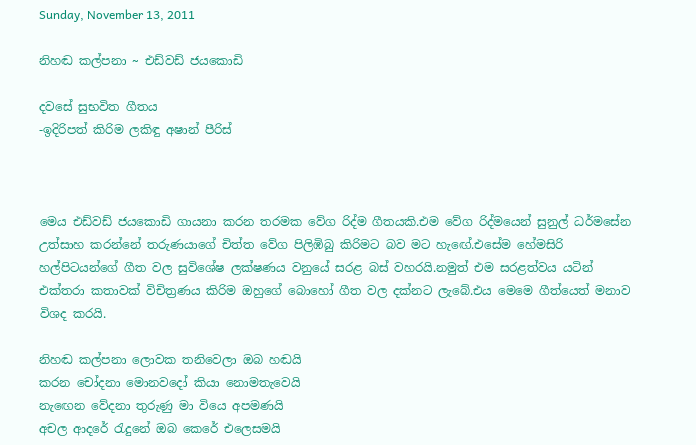Sunday, November 13, 2011

නිහඬ කල්පනා ~ එඩ්වඩ් ජයකොඩි

දවසේ සුභවිත ගීතය
-ඉදිරිපත් කිරිම ලකිඳු අෂාන් පීරිස්



මෙය එඩ්වඩ් ජයකොඩි ගායනා කරන තරමක වේග රිද්ම ගීතයකි.එම වේග රිද්මයෙන් සුනුල් ධර්මසේන උත්සාහ කරන්නේ තරුණයාගේ චිත්ත වේග පිලිඹිබු කිරිමට බව මට හැඟේ.එසේම හේමසිරි හල්පිටයන්ගේ ගීත වල සුවිශේෂ ලක්ෂණය වනුයේ සරළ බස් වහරයි.නමුත් එම සරළත්වය යටින් එක්තරා කතාවක් විචිත්‍රණය කිරිම ඔහුගේ බොහෝ ගීත වල දක්නට ලැබේ.එය මෙමෙ ගීත්යෙත් මනාව විශද කරයි.

නිහඬ කල්පනා ලොවක තනිවෙලා ඔබ හඬයි
කරන චෝදනා මොනවදෝ කියා නොමතැවෙයි
නැඟෙන වේදනා තුරුණු මා වියෙ අපමණයි
අචල ආදරේ රැදුනේ ඔබ කෙරේ එලෙසමයි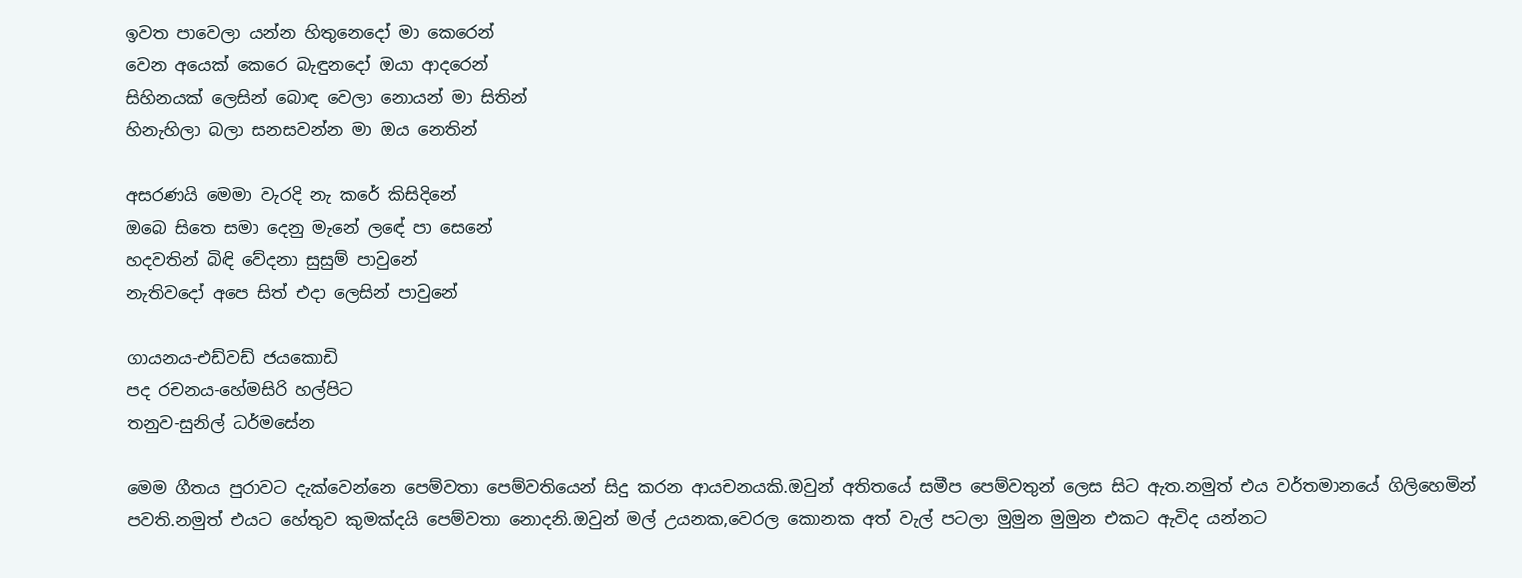ඉවත පාවෙලා යන්න හිතුනෙදෝ මා කෙරෙන්
වෙන අයෙක් කෙරෙ බැඳුනදෝ ඔයා ආදරෙන්
සිහිනයක් ලෙසින් බොඳ වෙලා නොයන් මා සිතින්
හිනැහිලා බලා සනසවන්න මා ඔය නෙතින්

අසරණයි මෙමා වැරදි නැ කරේ කිසිදිනේ
ඔබෙ සිතෙ සමා දෙනු මැනේ ලඳේ පා සෙනේ
හදවතින් බිඳි වේදනා සුසුම් පාවුනේ
නැතිවදෝ අපෙ සිත් එදා ලෙසින් පාවුනේ

ගායනය-එඩ්වඩ් ජයකොඩි
පද රචනය-හේමසිරි හල්පිට
තනුව-සුනිල් ධර්මසේන

මෙම ගීතය පුරාවට දැක්වෙන්නෙ පෙම්වතා පෙම්වතියෙන් සිදු කරන ආයචනයකි.ඔවුන් අතිතයේ සමීප පෙම්වතුන් ලෙස සිට ඇත.නමුත් එය වර්තමානයේ ගිලිහෙමින් පවති.නමුත් එයට හේතුව කුමක්දයි පෙම්වතා නොදනි.ඔවුන් මල් උයනක,වෙරල කොනක අත් වැල් පටලා මුමුන මුමුන එකට ඇවිද යන්නට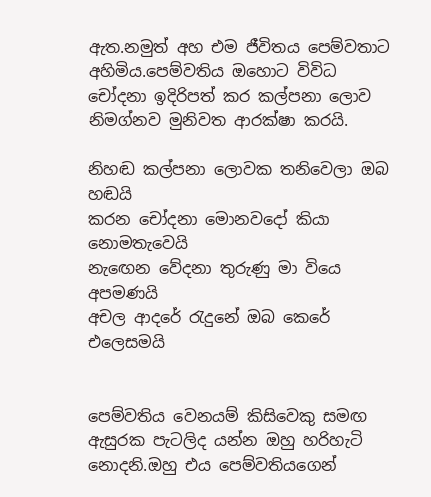ඇත.නමුත් අහ එම ජීවිතය පෙම්වතාට අහිමිය.පෙම්වතිය ඔහොට විවිධ චෝදනා ඉදිරිපත් කර කල්පනා ලොව නිමග්නව මුනිවත ආරක්ෂා කරයි.

නිහඬ කල්පනා ලොවක තනිවෙලා ඔබ හඬයි
කරන චෝදනා මොනවදෝ කියා නොමතැවෙයි
නැඟෙන වේදනා තුරුණු මා වියෙ අපමණයි
අචල ආදරේ රැදුනේ ඔබ කෙරේ එලෙසමයි


පෙම්වතිය වෙනයම් කිසිවෙකු සමඟ ඇසුරක පැටලිද යන්න ඔහු හරිහැටි නොදනි.ඔහු එය පෙම්වතියගෙන්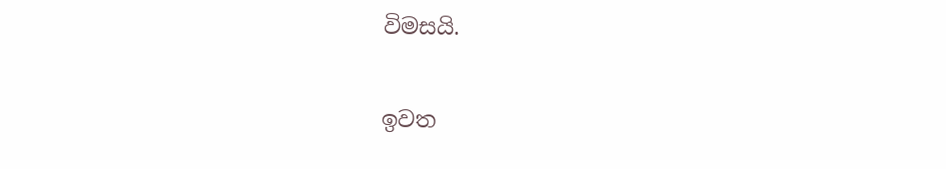විමසයි.

ඉවත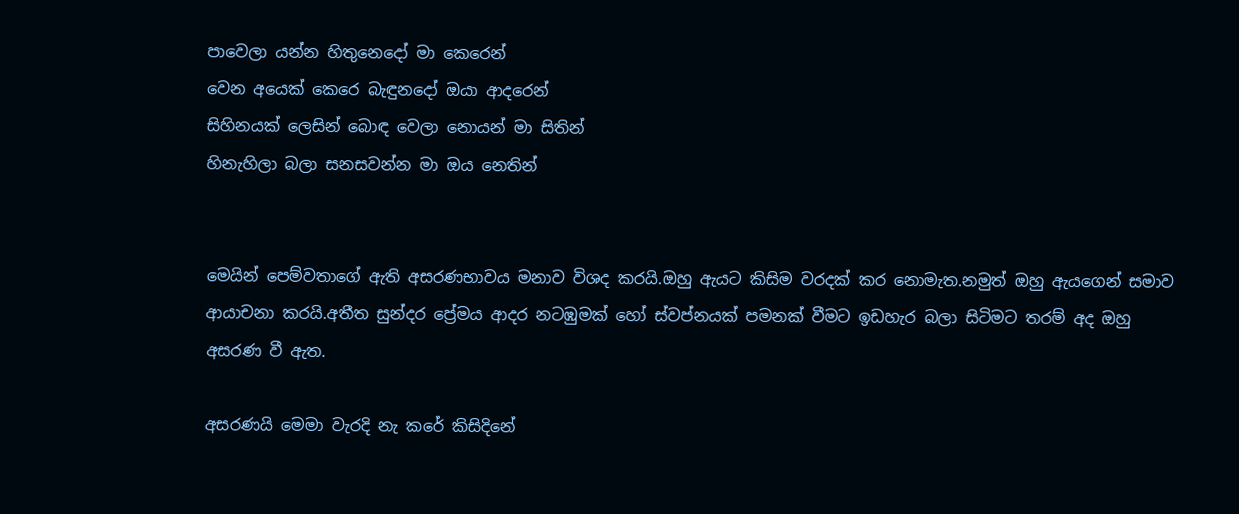පාවෙලා යන්න හිතුනෙදෝ මා කෙරෙන්
වෙන අයෙක් කෙරෙ බැඳුනදෝ ඔයා ආදරෙන්
සිහිනයක් ලෙසින් බොඳ වෙලා නොයන් මා සිතින්
හිනැහිලා බලා සනසවන්න මා ඔය නෙතින්


මෙයින් පෙම්වතාගේ ඇති අසරණභාවය මනාව විශද කරයි.ඔහු ඇයට කිසිම වරදක් කර නොමැත.නමුත් ඔහු ඇයගෙන් සමාව ආයාචනා කරයි.අතීත සුන්දර ප්‍රේමය ආදර නටඹුමක් හෝ ස්වප්නයක් පමනක් වීමට ඉඩහැර බලා සිටිමට තරම් අද ඔහු අසරණ වී ඇත.

අසරණයි මෙමා වැරදි නැ කරේ කිසිදිනේ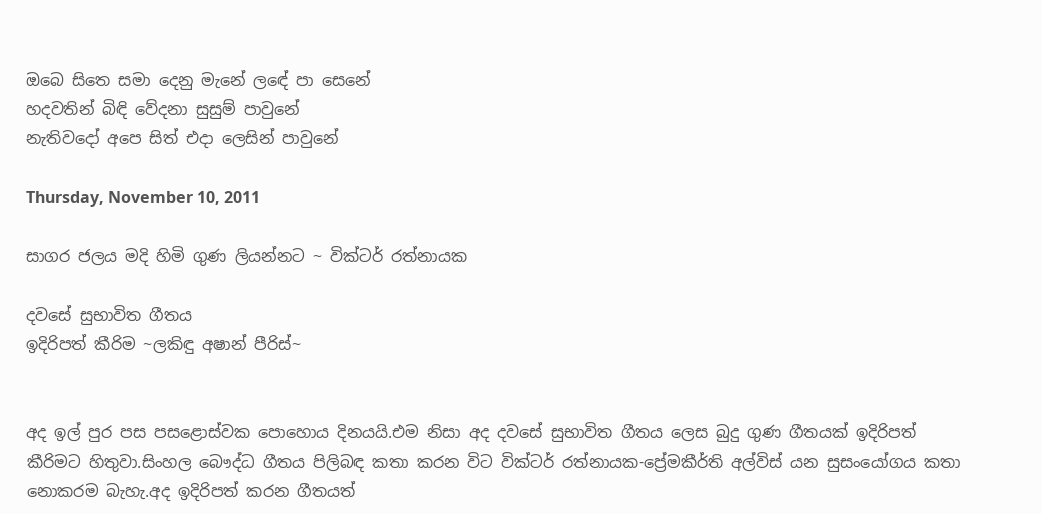ඔබෙ සිතෙ සමා දෙනු මැනේ ලඳේ පා සෙනේ
හදවතින් බිඳි වේදනා සුසුම් පාවුනේ
නැතිවදෝ අපෙ සිත් එදා ලෙසින් පාවුනේ

Thursday, November 10, 2011

සාගර ජලය මදි හිමි ගුණ ලියන්නට ~ වික්ටර් රත්නායක

දවසේ සුභාවිත ගීතය
ඉදිරිපත් කීරිම ~ලකිඳු අෂාන් පීරිස්~


අද ඉල් පුර පස පසළොස්වක පොහොය දිනයයි.එම නිසා අද දවසේ සුභාවිත ගීතය ලෙස බුදු ගුණ ගීතයක් ඉදිරිපත් කීරිමට හිතුවා.සිංහල බෞද්ධ ගීතය පිලිබඳ කතා කරන විට වික්ටර් රත්නායක-ප්‍රේමකීර්ති අල්විස් යන සුසංයෝගය කතා නොකරම බැහැ.අද ඉදිරිපත් කරන ගීතයත්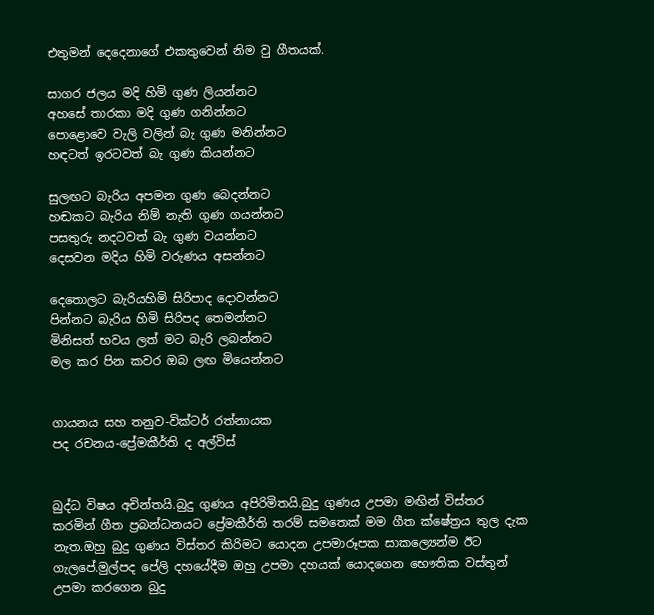එතුමන් දෙදෙනාගේ එකතුවෙන් නිම වු ගීතයක්.

සාගර ජලය මදි හිමි ගුණ ලියන්නට
අහසේ තාරකා මදි ගුණ ගනින්නට
පොළොවෙ වැලි වලින් බැ ගුණ මනින්නට
හඳටත් ඉරටවත් බැ ගුණ කියන්නට

සුලඟට බැරිය අපමන ගුණ බෙදන්නට
හඬකට බැරිය නිම් නැති ගුණ ගයන්නට
පසතුරු නදටවත් බැ ගුණ වයන්නට
දෙසවන මදිය හිමි වරුණය අසන්නට

දෙතොලට බැරියහිමි සිරිපාද දොවන්නට
පින්නට බැරිය හිමි සිරිපද තෙමන්නට
මිනිසත් භවය ලත් මට බැරි ලබන්නට
මල කර පින කවර ඔබ ලඟ මියෙන්නට


ගායනය සහ තනුව-වික්ටර් රත්නායක
පද රචනය-ප්‍රේමකීර්ති ද අල්විස්


බුද්ධ විෂය අචින්තයි.බුදු ගුණය අපිරිමිතයි.බුදු ගුණය උපමා මඟින් විස්තර කරමින් ගීත ප්‍රබන්ධනයට ප්‍රේමකීර්ති තරම් සමතෙක් මම ගීත ක්ෂේත්‍රය තුල දැක නැත.ඔහු බුදු ගුණය විස්තර කිරිමට යොදන උපමාරූපක සාකල්‍යෙන්ම ඊට ගැලපේ.මුල්පද පේලි දහයේදීම ඔහු උපමා දහයක් යොදගෙන භෞතික වස්තුන් උපමා කරගෙන බුදු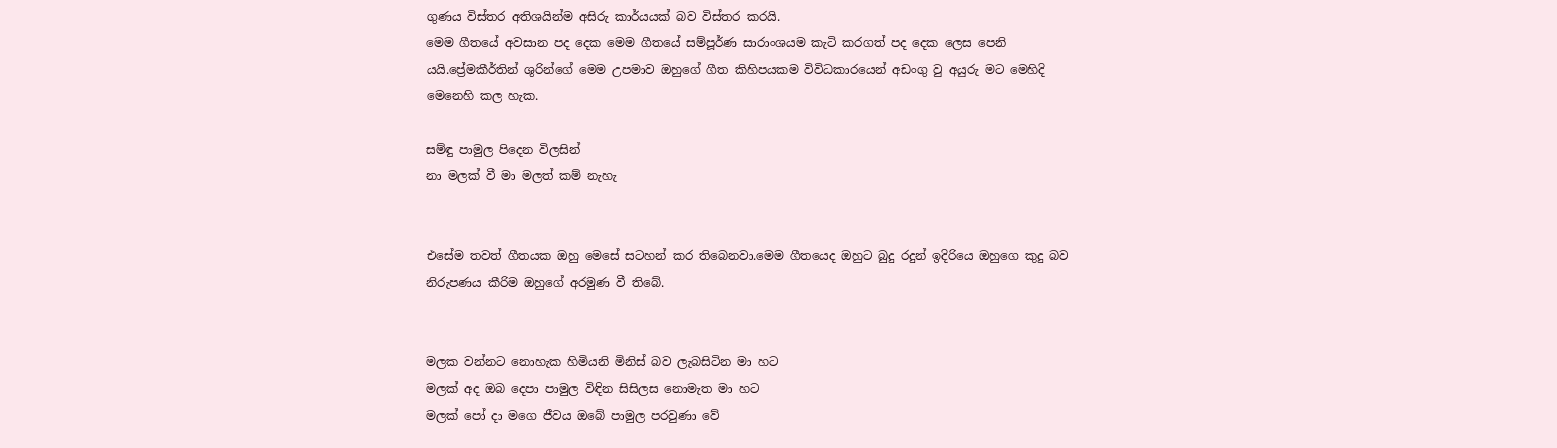ගුණය විස්තර අතිශයින්ම අසිරු කාර්යයක් බව විස්තර කරයි.
මෙම ගීතයේ අවසාන පද දෙක මෙම ගීතයේ සම්පූර්ණ සාරාංශයම කැටි කරගත් පද දෙක ලෙස පෙනි යයි.ප්‍රේමකීර්තින් ශුරින්ගේ මෙම උපමාව ඔහුගේ ගීත කිහිපයකම විවිධකාරයෙන් අඩංගු වු අයුරු මට මෙහිදි මෙනෙහි කල හැක.

සම්ඳු පාමුල පිදෙන විලසින්
නා මලක් වී මා මලත් කම් නැහැ


එසේම තවත් ගීතයක ඔහු මෙසේ සටහන් කර තිබෙනවා.මෙම ගීතයෙද ඔහුට බුදු රදුන් ඉදිරියෙ ඔහුගෙ කුදු බව නිරුපණය කීරිම ඔහුගේ අරමුණ වී තිබේ.


මලක වන්නට නොහැක හිමියනි මිනිස් බව ලැබසිටින මා හට
මලක් අද ඔබ දෙපා පාමුල විඳින සිසිලස නොමැත මා හට
මලක් පෝ දා මගෙ ජීවය ඔබේ පාමුල පරවුණා වේ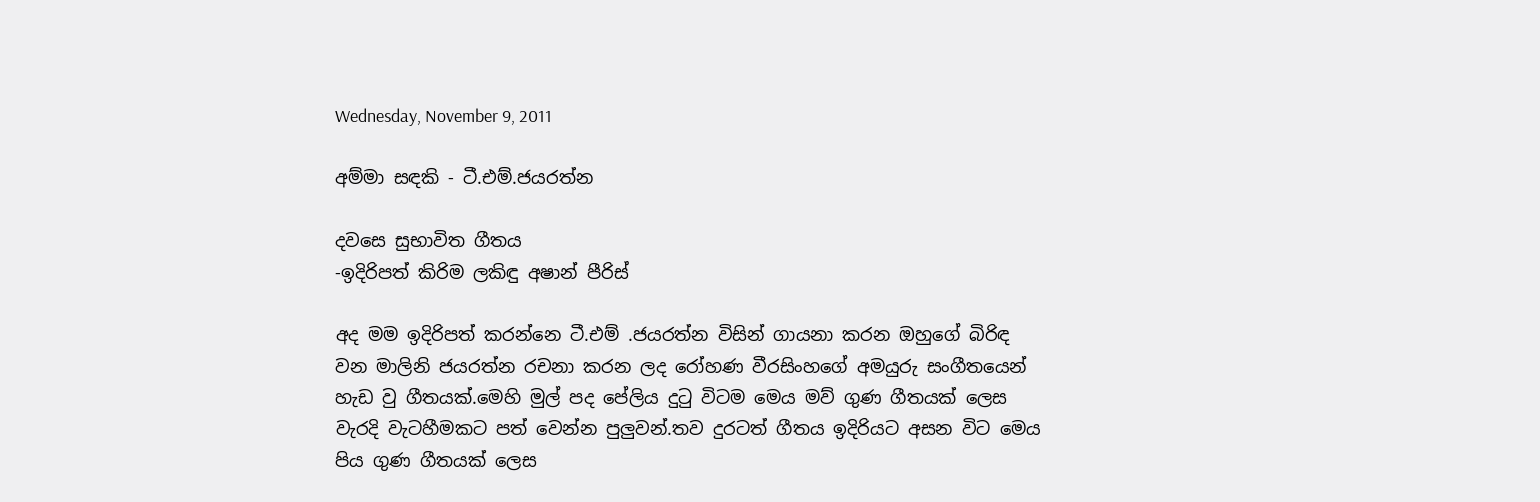Wednesday, November 9, 2011

අම්මා සඳකි - ටී.එම්.ජයරත්න

දවසෙ සුභාවිත ගීතය
-ඉදිරිපත් කිරිම ලකිඳු අෂාන් පීරිස්

අද මම ඉදිරිපත් කරන්නෙ ටී.එම් .ජයරත්න විසින් ගායනා කරන ඔහුගේ බිරිඳ වන මාලිනි ජයරත්න රචනා කරන ලද රෝහණ වීරසිංහගේ අමයුරු සංගීතයෙන් හැඩ වු ගීතයක්.මෙහි මුල් පද පේලිය දුටු විටම මෙය මව් ගුණ ගීතයක් ලෙස වැරදි වැටහීමකට පත් වෙන්න පුලුවන්.තව දුරටත් ගීතය ඉදිරියට අසන විට මෙය පිය ගුණ ගීතයක් ලෙස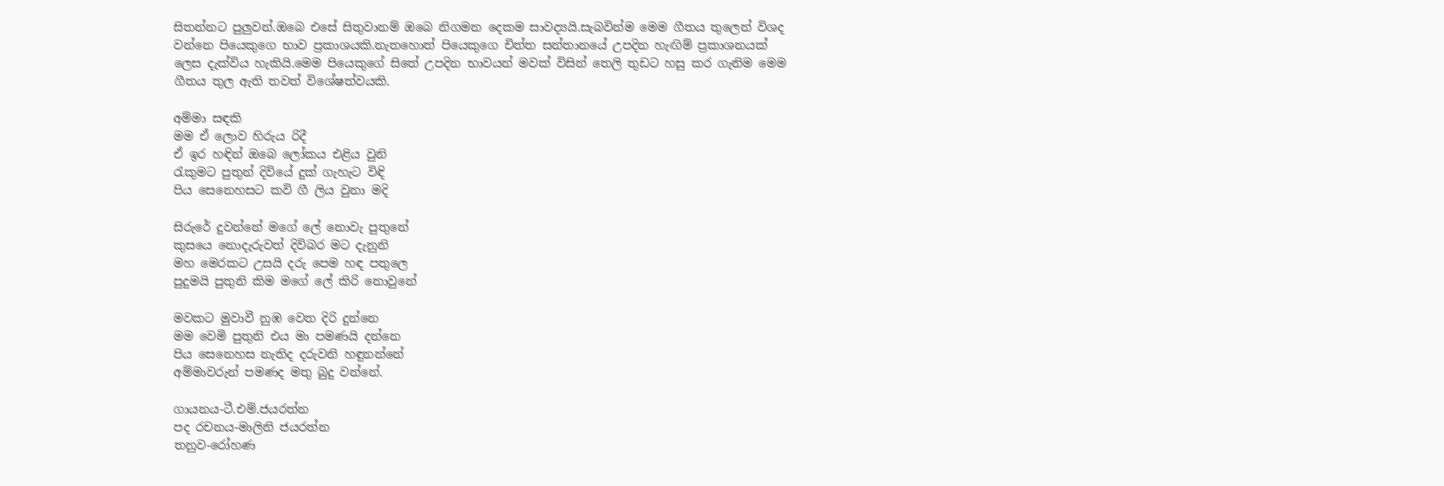සිතන්නට පුලුවන්.ඔබෙ එසේ සිතුවානම් ඔබෙ නිගමන දෙකම සාවද්‍යයි.සැබවින්ම මෙම ගීතය තුලෙන් විශද වන්නෙ පියෙකුගෙ භාව ප්‍රකාශයකි.නැතහොත් පියෙකුගෙ චිත්ත සන්තානයේ උපදින හැඟිම් ප්‍රකාශනයක් ලෙස දැක්විය හැකියි.මෙම පියෙකුගේ සිතේ උපදින භාවයන් මවක් විසින් තෙලි තුඩට හසු කර ගැනිම මෙම ගීතය තුල ඇති තවත් විශේෂත්වයකි.

අම්මා සඳකි
මම ඒ ලොව හිරුය රිදී
ඒ ඉර හඳින් ඔබෙ ලෝකය එළිය වුනි
රැකුමට පුතුන් දිවියේ දුක් ගැහැට විඳි
පිය සෙනෙහසට කවි ගී ලිය වුනා මදි

සිරුරේ දුවන්නේ මගේ ලේ නොවැ පුතුනේ
කුසයෙ නොදැරුවත් දිවිබර මට දැනුනි
මහ මෙරකට උසයි දරු පෙම හඳ පතුලෙ
පුදුමයි පුතුනි කිම මගේ ලේ කිරි නොවුනේ

මවකට මුවාවී නුඹ වෙත දිරි දුන්නෙ
මම වෙමි පුතුනි එය මා පමණයි දන්නෙ
පිය සෙනෙහස නැතිද දරුවනි හඳුනන්නේ
අම්මාවරුන් පමණද මතු බුදු වන්නේ.

ගායනය-ටී.එම්.ජයරත්න
පද රචනය-මාලිනි ජයරත්න
තනුව-රෝහණ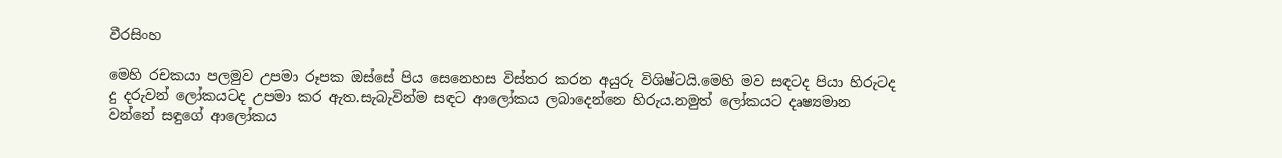වීරසිංහ

මෙහි රචකයා පලමුව උපමා රූපක ඔස්සේ පිය සෙනෙහස විස්තර කරන අයුරු විශිෂ්ටයි.මෙහි මව සඳටද පියා හිරුටද දු දරුවන් ලෝකයටද උපමා කර ඇත.සැබැවින්ම සඳට ආලෝකය ලබාදෙන්නෙ හිරුය.නමුත් ලෝකයට දෘෂ්‍යමාන වන්නේ සඳුගේ ආලෝකය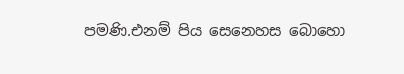පමණි.එනම් පිය සෙනෙහස බොහො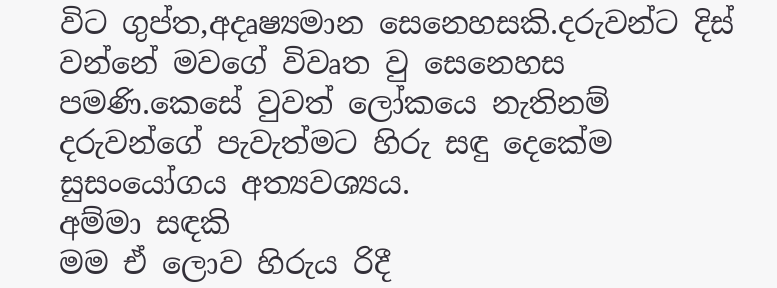විට ගුප්ත,අදෘෂ්‍යමාන සෙනෙහසකි.දරුවන්ට දිස් වන්නේ මවගේ විවෘත වු සෙනෙහස පමණි.කෙසේ වුවත් ලෝකයෙ නැතිනම් දරුවන්ගේ පැවැත්මට හිරු සඳු දෙකේම සුසංයෝගය අත්‍යවශ්‍යය.
අම්මා සඳකි
මම ඒ ලොව හිරුය රිදී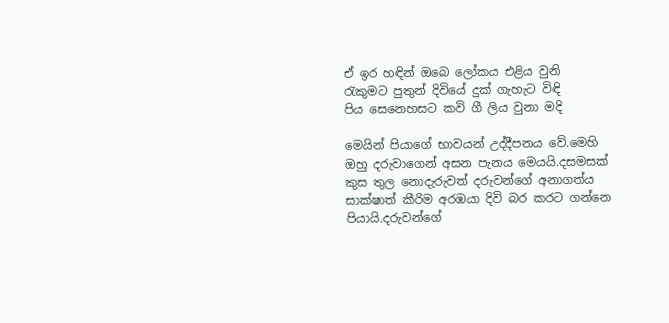ඒ ඉර හඳින් ඔබෙ ලෝකය එළිය වුනි
රැකුමට පුතුන් දිවියේ දුක් ගැහැට විඳි
පිය සෙනෙහසට කවි ගී ලිය වුනා මදි

මෙයින් පියාගේ භාවයන් උද්දීපනය වේ.මෙහි ඔහු දරුවාගෙන් අසන පැනය මෙයයි.දසමසක් කුස තුල නොදැරුවත් දරුවන්ගේ අනාගත්ය සාක්ෂාත් කීරිම අරඹයා දිවි බර කරට ගන්නෙ පියායි.දරුවන්ගේ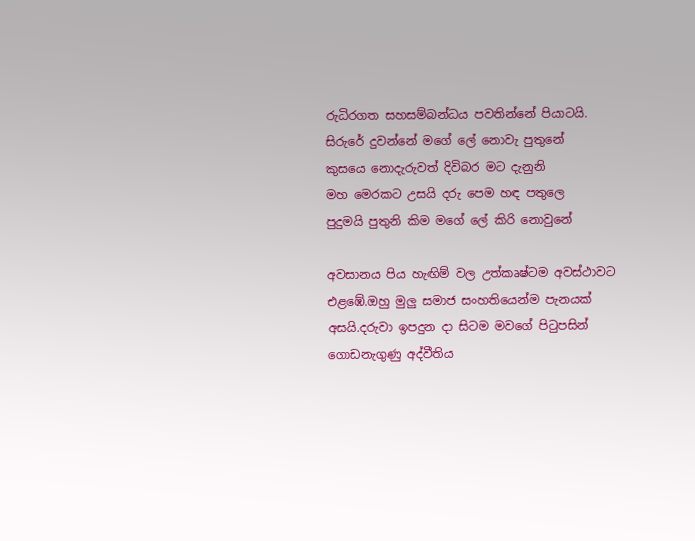රුධිරගත සහසම්බන්ධය පවතින්නේ පියාටයි.
සිරුරේ දුවන්නේ මගේ ලේ නොවැ පුතුනේ
කුසයෙ නොදැරුවත් දිවිබර මට දැනුනි
මහ මෙරකට උසයි දරු පෙම හඳ පතුලෙ
පුදුමයි පුතුනි කිම මගේ ලේ කිරි නොවුනේ

අවසානය පිය හැඟිම් වල උත්කෘෂ්ටම අවස්ථාවට එළඹේ.ඔහු මුලු සමාජ සංහතියෙන්ම පැනයක් අසයි.දරුවා ඉපදුන දා සිටම මවගේ පිටුපසින් ගොඩනැගුණු අද්වීතිය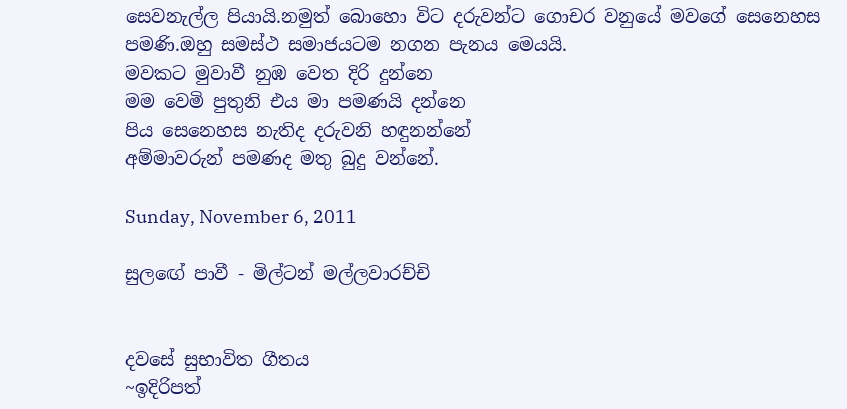සෙවනැල්ල පියායි.නමුත් බොහො විට දරුවන්ට ගොචර වනුයේ මවගේ සෙනෙහස පමණි.ඔහු සමස්ථ සමාජයටම නගන පැනය මෙයයි.
මවකට මුවාවී නුඹ වෙත දිරි දුන්නෙ
මම වෙමි පුතුනි එය මා පමණයි දන්නෙ
පිය සෙනෙහස නැතිද දරුවනි හඳුනන්නේ
අම්මාවරුන් පමණද මතු බුදු වන්නේ.

Sunday, November 6, 2011

සුලඟේ පාවී - මිල්ටන් මල්ලවාරච්චි


දවසේ සුභාවිත ගීතය
~ඉදිරිපත්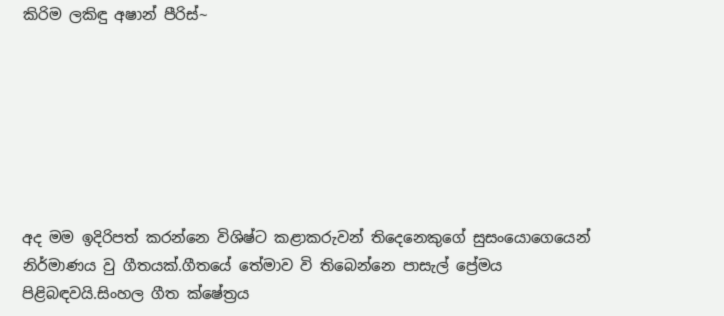කිරිම ලකිඳු අෂාන් පීරිස්~







අද මම ඉදිරිපත් කරන්නෙ විශිෂ්ට කළාකරුවන් තිදෙනෙකුගේ සුසංයොගෙයෙන් නිර්මාණය වු ගීතයක්.ගීතයේ තේමාව වි තිබෙන්නෙ පාසැල් ප්‍රේමය පිළිබඳවයි.සිංහල ගීත ක්ෂේත්‍රය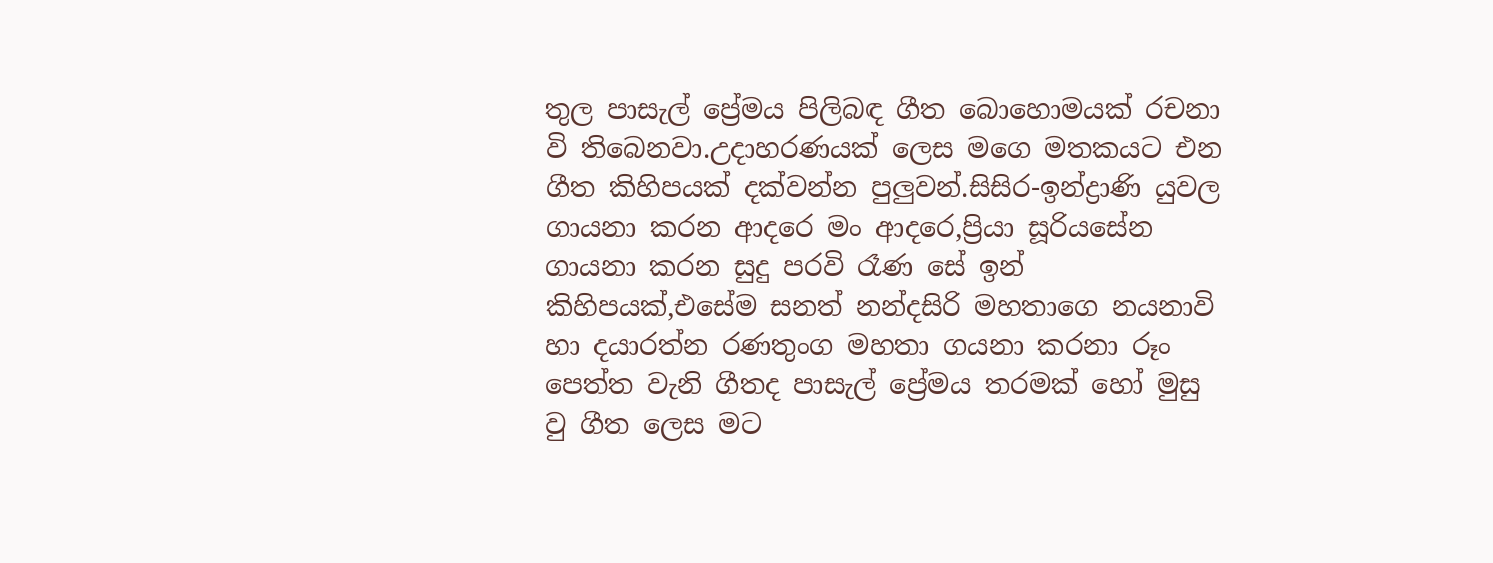තුල පාසැල් ප්‍රේමය පිලිබඳ ගීත බොහොමයක් රචනා වි තිබෙනවා.උදාහරණයක් ලෙස මගෙ මතකයට එන ගීත කිහිපයක් දක්වන්න පුලුවන්.සිසිර-ඉන්ද්‍රාණි යුවල ගායනා කරන ආදරෙ මං ආදරෙ,ප්‍රියා සූරියසේන ගායනා කරන සුදු පරවි රෑණ සේ ඉන් කිහිපයක්,එසේම සනත් නන්දසිරි මහතාගෙ නයනාවි හා දයාරත්න රණතුංග මහතා ගයනා කරනා රූං පෙත්ත වැනි ගීතද පාසැල් ප්‍රේමය තරමක් හෝ මුසු වු ගීත ලෙස මට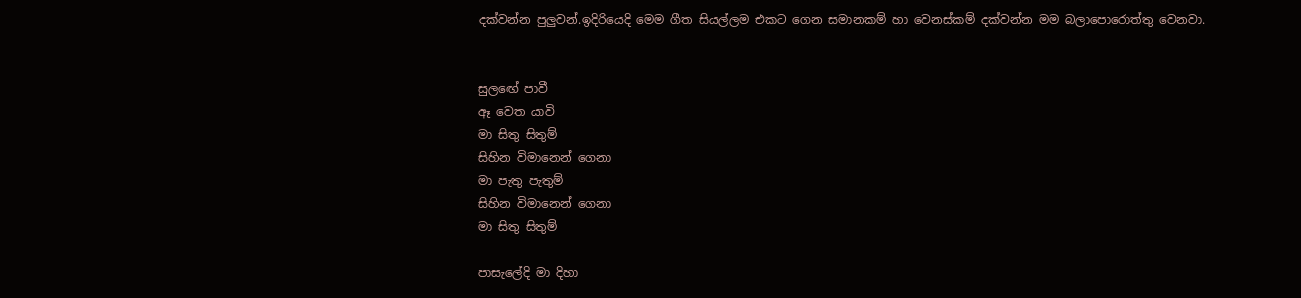දක්වන්න පුලුවන්.ඉදිරියෙදි මෙම ගීත සියල්ලම එකට ගෙන සමානකම් හා වෙනස්කම් දක්වන්න මම බලාපොරොත්තු වෙනවා.


සුලඟේ පාවී
ඈ වෙත යාවි
මා සිතු සිතුම්
සිහින විමානෙන් ගෙනා
මා පැතු පැතුම්
සිහින විමානෙන් ගෙනා
මා සිතු සිතුම්

පාසැලේදි මා දිහා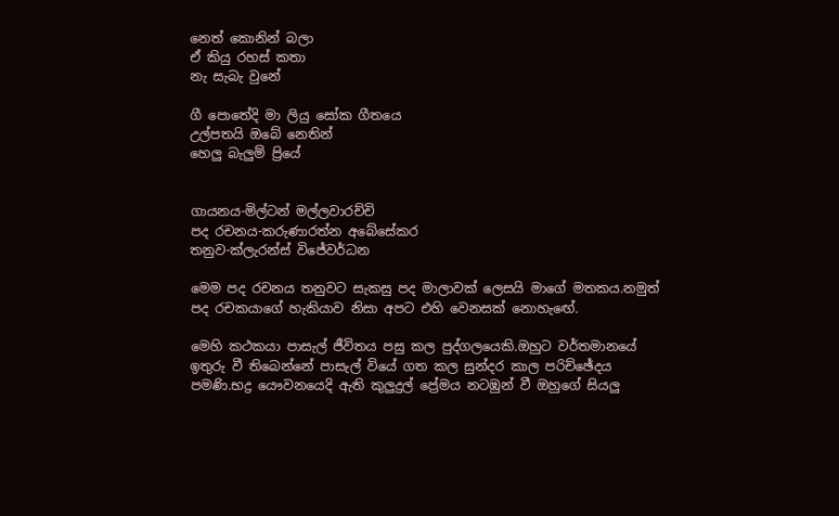නෙත් කොනින් බලා
ඒ කියු රහස් කතා
නැ සැබැ වුනේ

ගී පොතේදි මා ලියු සෝක ගීතයෙ
උල්පතයි ඔබේ නෙතින්
හෙලු බැලුම් ප්‍රියේ


ගායනය-මිල්ටන් මල්ලවාරච්චි
පද රචනය-කරුණාරත්න අබේසේකර
තනුව-ක්ලැරන්ස් විජේවර්ධන

මෙම පද රචනය තනුවට සැකසු පද මාලාවක් ලෙසයි මාගේ මතකය.නමුත් පද රචකයාගේ හැකියාව නිසා අපට එහි වෙනසක් නොහැඟේ.

මෙහි කථකයා පාසැල් ජීවිතය පසු කල පුද්ගලයෙකි.ඔහුට වර්තමානයේ ඉතුරු වී තිබෙන්නේ පාසැල් වියේ ගත කල සුන්දර කාල පරිච්ඡේදය පමණි.භද්‍ර යෞවනයෙදි ඇති කුලුදුල් ප්‍රේමය නටඹුන් වී ඔහුගේ සියලු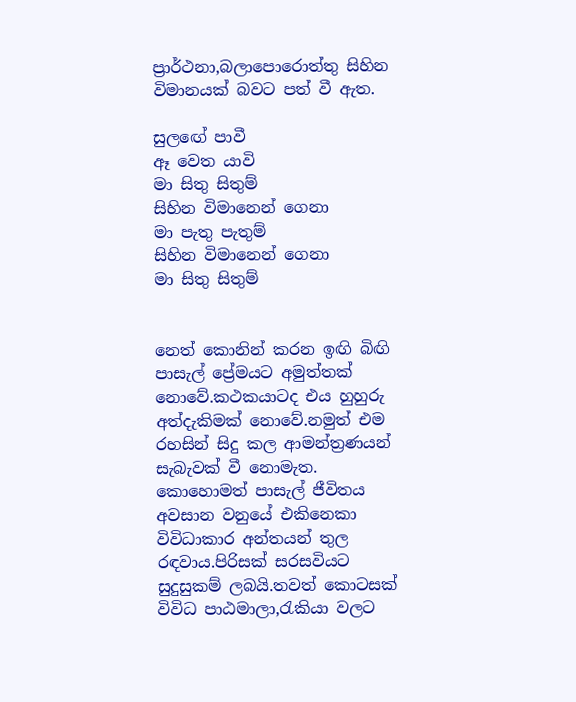ප්‍රාර්ථනා,බලාපොරොත්තු සිහින විමානයක් බවට පත් වී ඇත.

සුලඟේ පාවී
ඈ වෙත යාවි
මා සිතු සිතුම්
සිහින විමානෙන් ගෙනා
මා පැතු පැතුම්
සිහින විමානෙන් ගෙනා
මා සිතු සිතුම්


නෙත් කොනින් කරන ඉඟි බිඟි පාසැල් ප්‍රේමයට අමුත්තක් නොවේ.කථකයාටද එය හුහුරු අත්දැකිමක් නොවේ.නමුත් එම රහසින් සිදු කල ආමන්ත්‍රණයන් සැබැවක් වී නොමැත.
කොහොමත් පාසැල් ජීවිතය අවසාන වනුයේ එකිනෙකා විවිධාකාර අන්තයන් තුල රඳවාය.පිරිසක් සරසවියට සුදුසුකම් ලබයි.තවත් කොටසක් විවිධ පාඨමාලා,රැකියා වලට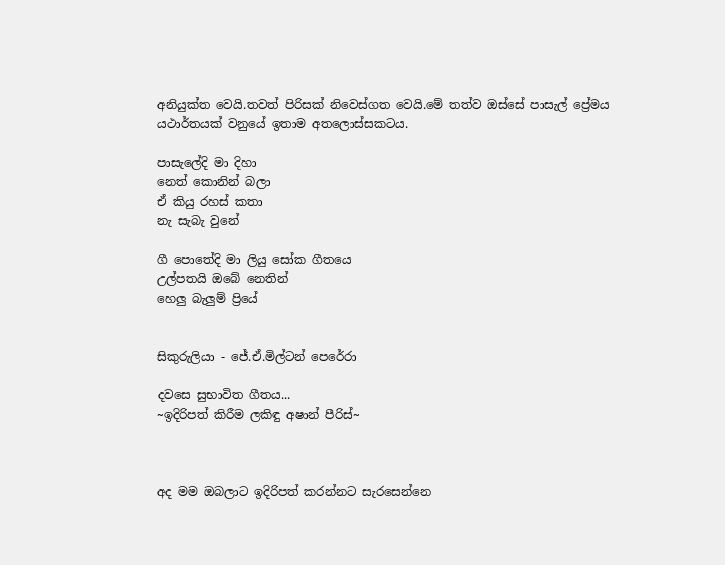අනියුක්ත වෙයි.තවත් පිරිසක් නිවෙස්ගත වෙයි.මේ තත්ව ඔස්සේ පාසැල් ප්‍රේමය යථාර්තයක් වනුයේ ඉතාම අතලොස්සකටය.

පාසැලේදි මා දිහා
නෙත් කොනින් බලා
ඒ කියු රහස් කතා
නැ සැබැ වුනේ

ගී පොතේදි මා ලියු සෝක ගීතයෙ
උල්පතයි ඔබේ නෙතින්
හෙලු බැලුම් ප්‍රියේ


සිකුරුලියා - ජේ.ඒ.මිල්ටන් පෙරේරා

දවසෙ සුභාවිත ගීතය...
~ඉදිරිපත් කිරීම ලකිඳු අෂාන් පීරිස්~



අද මම ඔබලාට ඉදිරිපත් කරන්නට සැරසෙන්නෙ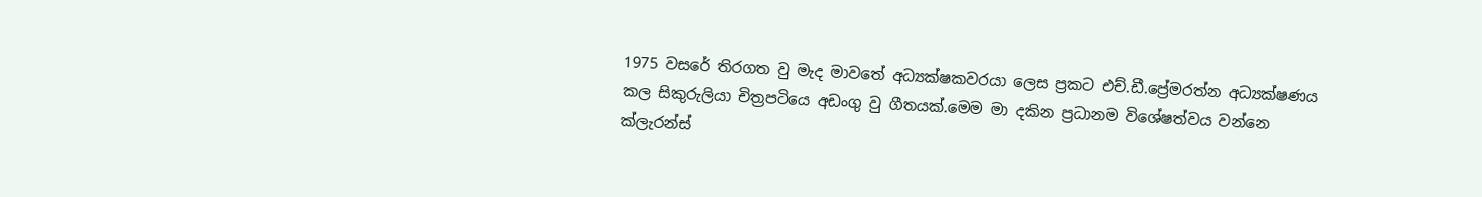1975 වසරේ තිරගත වු මැද මාවතේ අධ්‍යක්ෂකවරයා ලෙස ප්‍රකට එච්.ඩී.ප්‍රේමරත්න අධ්‍යක්ෂණය කල සිකුරුලියා චිත්‍රපටියෙ අඩංගු වු ගීතයක්.මෙම මා දකින ප්‍රධානම විශේෂත්වය වන්නෙ ක්ලැරන්ස්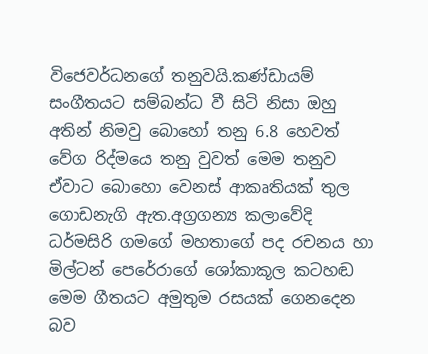විජෙවර්ධනගේ තනුවයි.කණ්ඩායම් සංගීතයට සම්බන්ධ වී සිටි නිසා ඔහු අතින් නිමවු බොහෝ තනු 6.8 හෙවත් වේග රිද්මයෙ තනු වුවත් මෙම තනුව ඒවාට බොහො වෙනස් ආකෘතියක් තුල ගොඩනැගි ඇත.අග්‍රගන්‍ය කලාවේදි ධර්මසිරි ගමගේ මහතාගේ පද රචනය හා මිල්ටන් පෙරේරාගේ ශෝකාකූල කටහඬ මෙම ගීතයට අමුතුම රසයක් ගෙනදෙන බව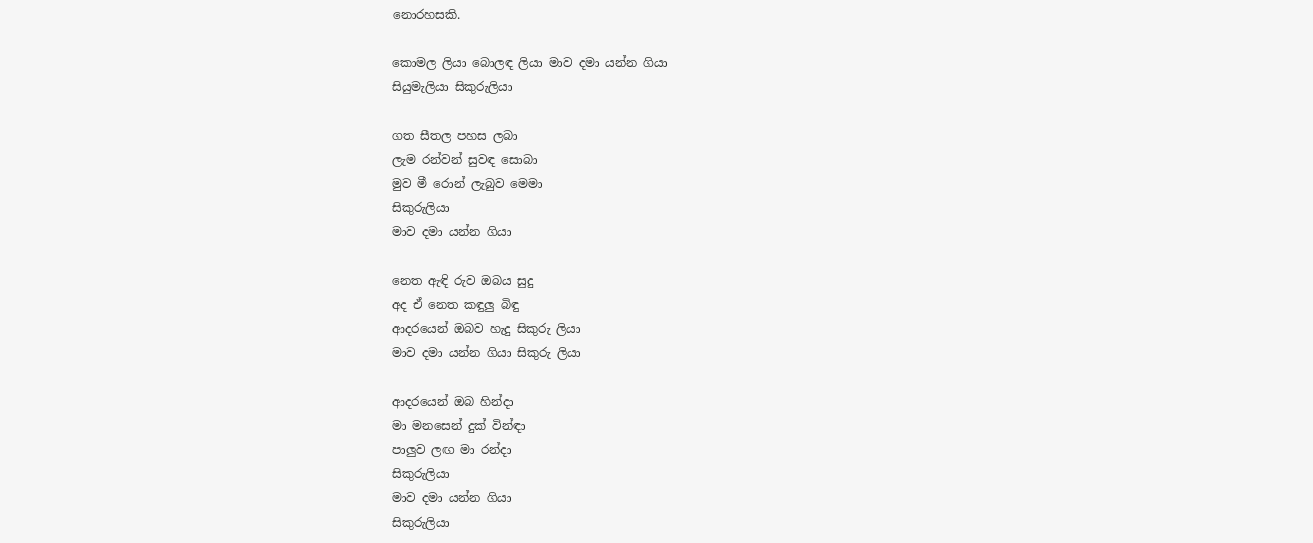නොරහසකි.

කොමල ලියා බොලඳ ලියා මාව දමා යන්න ගියා
සියුමැලියා සිකුරුලියා

ගත සීතල පහස ලබා
ලැම රන්වන් සුවඳ සොබා
මුව මී රොන් ලැබුව මෙමා
සිකුරුලියා
මාව දමා යන්න ගියා

නෙත ඇඳි රුව ඔබය සුදු
අද ඒ නෙත කඳුලු බිඳු
ආදරයෙන් ඔබව හැදු සිකුරු ලියා
මාව දමා යන්න ගියා සිකුරු ලියා

ආදරයෙන් ඔබ හින්දා
මා මනසෙන් දුක් වින්ඳා
පාලුව ලඟ මා රන්දා
සිකුරුලියා
මාව දමා යන්න ගියා
සිකුරුලියා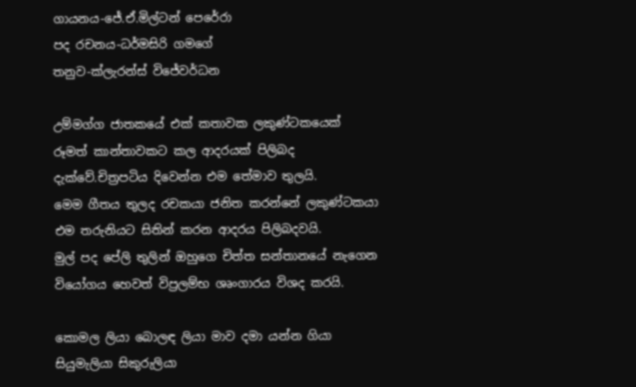ගායනය-ජේ.ඒ.මිල්ටන් පෙරේරා
පද රචනය-ධර්මසිරි ගමගේ
තනුව-ක්ලැරන්ස් විජේවර්ධන

උම්මග්ග ජාතකයේ එක් කතාවක ලකුණ්ටකයෙක් රූමත් කාන්තාවකට කල ආදරයක් පිලිබද දැක්වේ.චිත්‍රපටිය දිවෙන්න එම තේමාව තුලයි.
මෙම ගීතය තුලද රචකයා ජනිත කරන්නේ ලකුණ්ටකයා එම තරුනියට සිතින් කරන ආදරය පිලිබදවයි.
මුල් පද පේලි තුලින් ඔහුගෙ චිත්ත සන්තානයේ නැගෙන වියෝගය හෙවත් විප්‍රලම්භ ශෘංගාරය විශද කරයි.

කොමල ලියා බොලඳ ලියා මාව දමා යන්න ගියා
සියුමැලියා සිකුරුලියා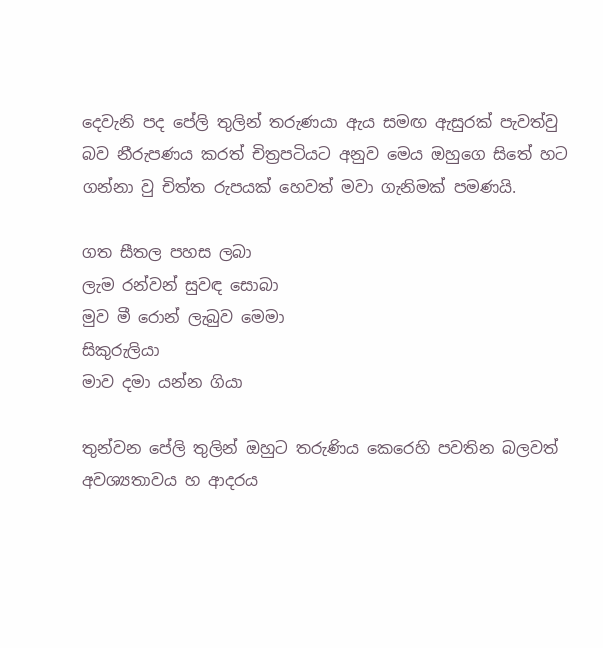දෙවැනි පද පේලි තුලින් තරුණයා ඇය සමඟ ඇසුරක් පැවත්වු බව නීරුපණය කරත් චිත්‍රපටියට අනුව මෙය ඔහුගෙ සිතේ හට ගන්නා වු චිත්ත රුපයක් හෙවත් මවා ගැනිමක් පමණයි.

ගත සීතල පහස ලබා
ලැම රන්වන් සුවඳ සොබා
මුව මී රොන් ලැබුව මෙමා
සිකුරුලියා
මාව දමා යන්න ගියා

තුන්වන පේලි තුලින් ඔහුට තරුණිය කෙරෙහි පවතින බලවත් අවශ්‍යතාවය හ ආදරය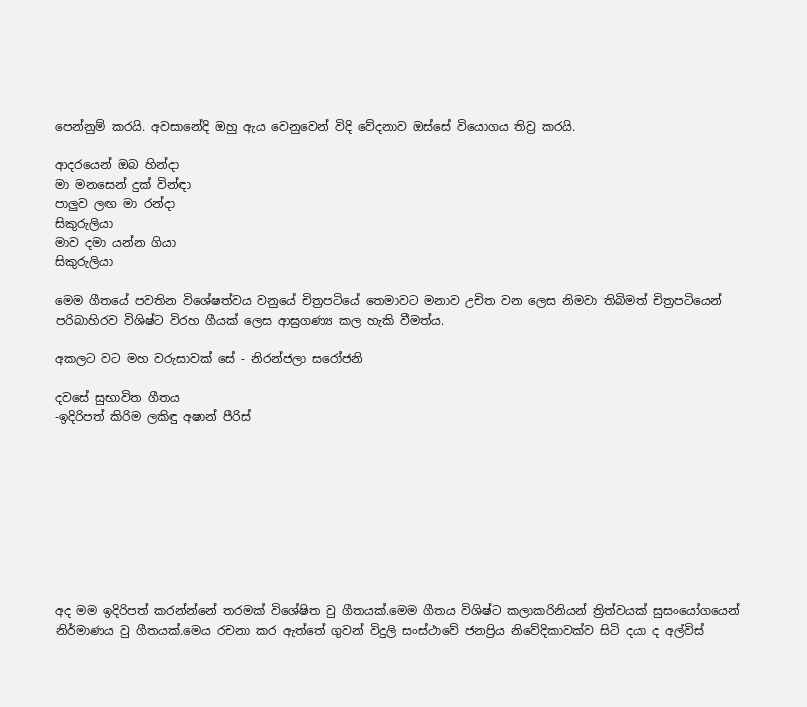පෙන්නුම් කරයි. අවසානේදි ඔහු ඇය වෙනුවෙන් විදි වේදනාව ඔස්සේ වියොගය තිව්‍ර කරයි.

ආදරයෙන් ඔබ හින්දා
මා මනසෙන් දුක් වින්ඳා
පාලුව ලඟ මා රන්දා
සිකුරුලියා
මාව දමා යන්න ගියා
සිකුරුලියා

මෙම ගීතයේ පවතින විශේෂත්වය වනුයේ චිත්‍රපටියේ තෙමාවට මනාව උචිත වන ලෙස නිමවා තිබිමත් චිත්‍රපටියෙන් පරිබාහිරව විශිෂ්ට විරහ ගීයක් ලෙස ආඝ්‍රගණ්‍ය කල හැකි වීමත්ය.

අකලට වට මහ වරුසාවක් සේ - නිරන්ජලා සරෝජනි

දවසේ සුභාවිත ගීතය
-ඉදිරිපත් කිරිම ලකිඳු අෂාන් පීරිස්









අද මම ඉදිරිපත් කරන්න්නේ තරමක් විශේෂිත වු ගීතයක්.මෙම ගීතය විශිෂ්ට කලාකරිනියන් ත්‍රිත්වයක් සුසංයෝගයෙන් නිර්මාණය වු ගීතයක්.මෙය රචනා කර ඇත්තේ ගුවන් විදුලි සංස්ථාවේ ජනප්‍රිය නිවේදිකාවක්ව සිටි දයා ද අල්විස්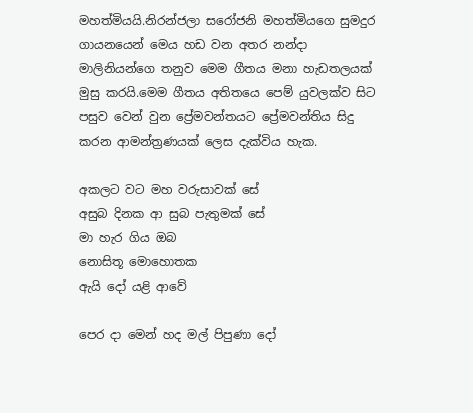මහත්මියයි.නිරන්ජලා සරෝජනි මහත්මියගෙ සුමදුර ගායනයෙන් මෙය හඩ වන අතර නන්දා මාලිනියන්ගෙ තනුව මෙම ගීතය මනා හැඩතලයක් මුසු කරයි.මෙම ගීතය අතිතයෙ පෙම් යුවලක්ව සිට පසුව වෙන් වුන ප්‍රේමවන්තයට ප්‍රේමවන්තිය සිදු කරන ආමන්ත්‍රණයක් ලෙස දැක්විය හැක.

අකලට වට මහ වරුසාවක් සේ
අසුබ දිනක ආ සුබ පැතුමක් සේ
මා හැර ගිය ඔබ
නොසිතූ මොහොතක
ඇයි දෝ යළි ආවේ

පෙර දා මෙන් හද මල් පිපුණා දෝ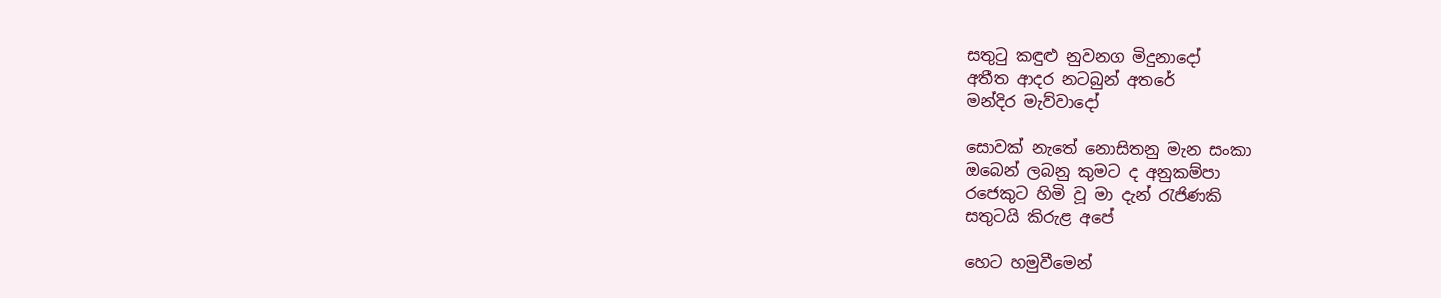සතුටු කඳුළු නුවනග මිදුනාදෝ
අතීත ආදර නටබුන් අතරේ
මන්දිර මැව්වාදෝ

සොවක් නැතේ නොසිතනු මැන සංකා
ඔබෙන් ලබනු කුමට ද අනුකම්පා
රජෙකුට හිමි වූ මා දැන් රැජිණකි
සතුටයි කිරුළ අපේ

හෙට හමුවීමෙන්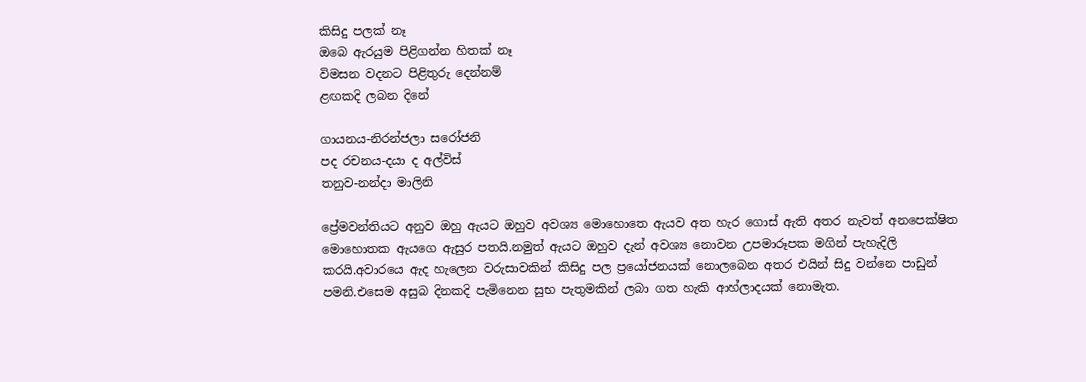කිසිදු පලක් නෑ
ඔබෙ ඇරයුම පිළිගන්න හිතක් නෑ
විමසන වදනට පිළිතුරු දෙන්නම්
ළඟකදි ලබන දිනේ

ගායනය-නිරන්ජලා සරෝජනි
පද රචනය-දයා ද අල්විස්
තනුව-නන්දා මාලිනි

ප්‍රේමවන්තියට අනුව ඔහු ඇයට ඔහුව අවශ්‍ය මොහොතෙ ඇයව අත හැර ගොස් ඇති අතර නැවත් අනපෙක්ෂිත මොහොතක ඇයගෙ ඇසුර පතයි.නමුත් ඇයට ඔහුව දැන් අවශ්‍ය නොවන උපමාරූපක මගින් පැහැදිලි කරයි.අවාරයෙ ඇද හැලෙන වරුසාවකින් කිසිදු පල ප්‍රයෝජනයක් නොලබෙන අතර එයින් සිදු වන්නෙ පාඩුන් පමනි.එසෙම අසුබ දිනකදි පැමිනෙන සුභ පැතුමකින් ලබා ගත හැකි ආහ්ලාදයක් නොමැත.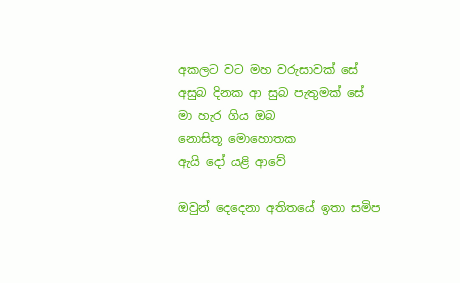අකලට වට මහ වරුසාවක් සේ
අසුබ දිනක ආ සුබ පැතුමක් සේ
මා හැර ගිය ඔබ
නොසිතූ මොහොතක
ඇයි දෝ යළි ආවේ

ඔවුන් දෙදෙනා අතිතයේ ඉතා සමිප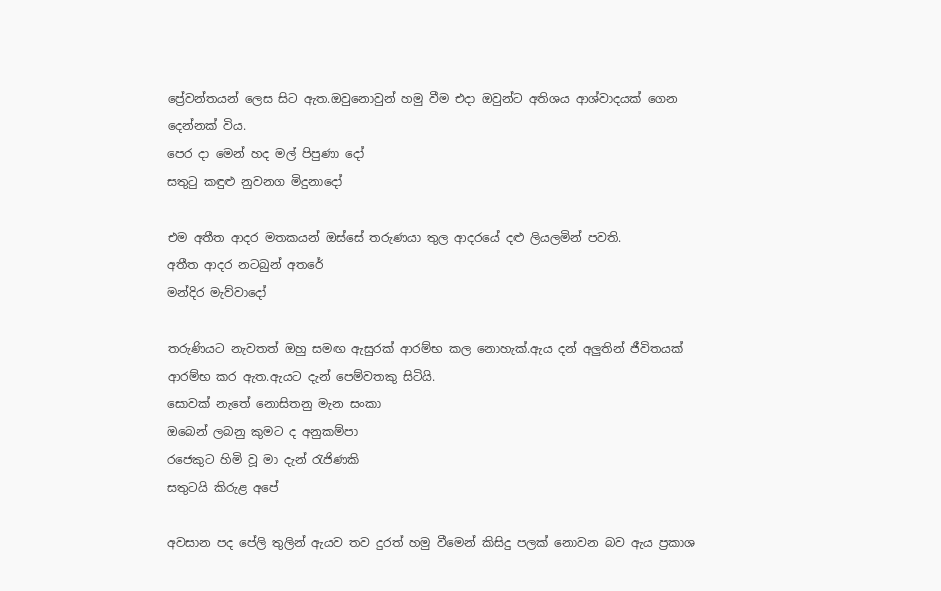ප්‍රේවන්තයන් ලෙස සිට ඇත.ඔවුනොවුන් හමු වීම එදා ඔවුන්ට අතිශය ආශ්වාදයක් ගෙන දෙන්නක් විය.
පෙර දා මෙන් හද මල් පිපුණා දෝ
සතුටු කඳුළු නුවනග මිදුනාදෝ

එම අතීත ආදර මතකයන් ඔස්සේ තරුණයා තුල ආදරයේ දළු ලියලමින් පවති.
අතීත ආදර නටබුන් අතරේ
මන්දිර මැව්වාදෝ

තරුණියට නැවතත් ඔහු සමඟ ඇසුරක් ආරම්භ කල නොහැක්.ඇය දන් අලුතින් ජීවිතයක් ආරම්භ කර ඇත.ඇයට දැන් පෙම්වතකු සිටියි.
සොවක් නැතේ නොසිතනු මැන සංකා
ඔබෙන් ලබනු කුමට ද අනුකම්පා
රජෙකුට හිමි වූ මා දැන් රැජිණකි
සතුටයි කිරුළ අපේ

අවසාන පද පේලි තුලින් ඇයව තව දුරත් හමු වීමෙන් කිසිදු පලක් නොවන බව ඇය ප්‍රකාශ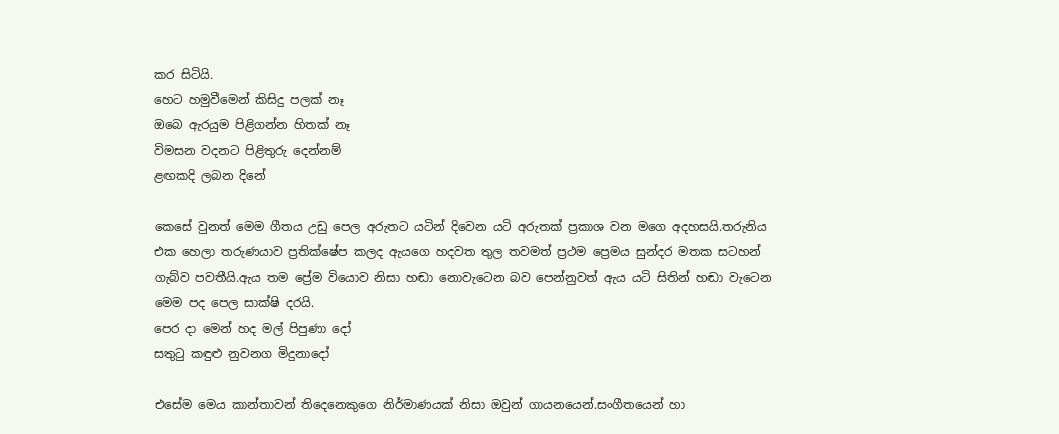කර සිටියි.
හෙට හමුවීමෙන් කිසිදු පලක් නෑ
ඔබෙ ඇරයුම පිළිගන්න හිතක් නෑ
විමසන වදනට පිළිතුරු දෙන්නම්
ළඟකදි ලබන දිනේ

කෙසේ වුනත් මෙම ගීතය උඩු පෙල අරුතට යටින් දිවෙන යටි අරුතක් ප්‍රකාශ වන මගෙ අදහසයි.තරුනිය එක හෙලා තරුණයාව ප්‍රතික්ෂේප කලද ඇයගෙ හදවත තුල තවමත් ප්‍රථම ප්‍රෙමය සුන්දර මතක සටහන් ගැබ්ව පවතීයි.ඇය තම ප්‍රේම වියොව නිසා හඬා නොවැටෙන බව පෙන්නුවත් ඇය යටි සිතින් හඬා වැටෙන මෙම පද පෙල සාක්ෂි දරයි.
පෙර දා මෙන් හද මල් පිපුණා දෝ
සතුටු කඳුළු නුවනග මිදුනාදෝ

එසේම මෙය කාන්තාවන් තිදෙනෙකුගෙ නිර්මාණයක් නිසා ඔවුන් ගායනයෙන්.සංගීතයෙන් හා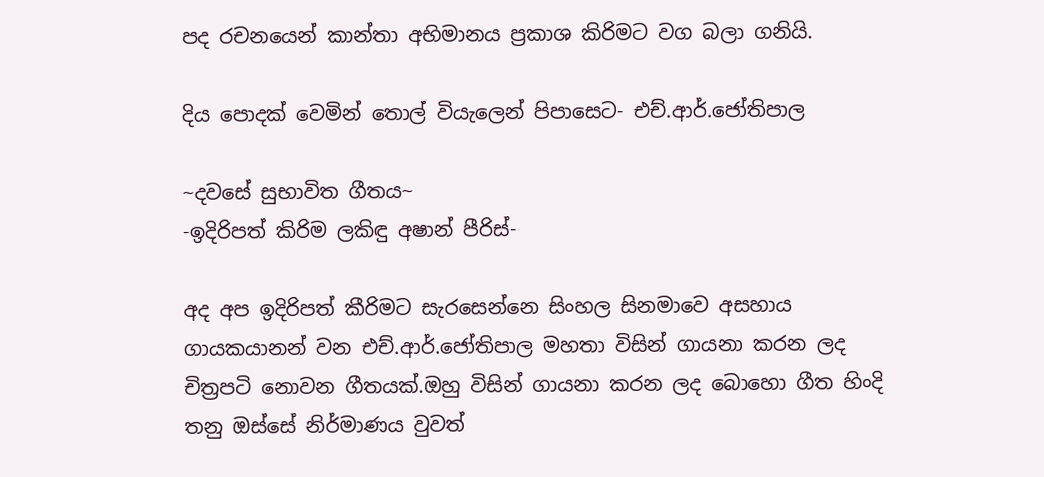පද රචනයෙන් කාන්තා අභිමානය ප්‍රකාශ කිරිමට වග බලා ගනියි.

දිය පොදක් වෙමින් තොල් වියැලෙන් පිපාසෙට- එච්.ආර්.ජෝතිපාල

~දවසේ සුභාවිත ගීතය~
-ඉදිරිපත් කිරිම ලකිඳු අෂාන් පීරිස්-

අද අප ඉදිරිපත් කීරිමට සැරසෙන්නෙ සිංහල සිනමාවෙ අසහාය ගායකයානන් වන එච්.ආර්.ජෝතිපාල මහතා විසින් ගායනා කරන ලද චිත්‍රපටි නොවන ගීතයක්.ඔහු විසින් ගායනා කරන ලද බොහො ගීත හිංදි තනු ඔස්සේ නිර්මාණය වුවත්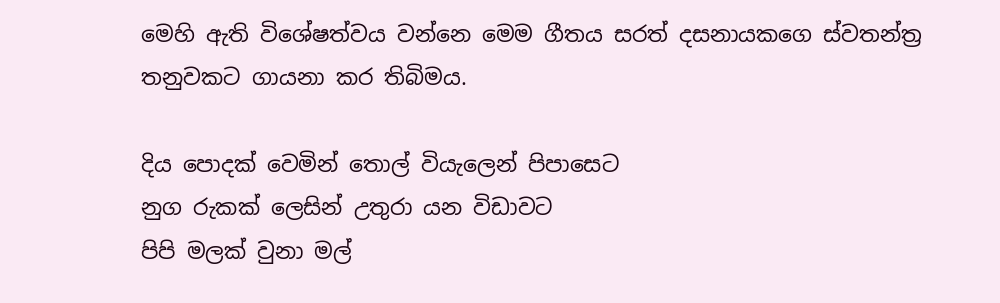මෙහි ඇති විශේෂත්වය වන්නෙ මෙම ගීතය සරත් දසනායකගෙ ස්වතන්ත්‍ර තනුවකට ගායනා කර තිබිමය.

දිය පොදක් වෙමින් තොල් වියැලෙන් පිපාසෙට
නුග රුකක් ලෙසින් උතුරා යන විඩාවට
පිපි මලක් වුනා මල්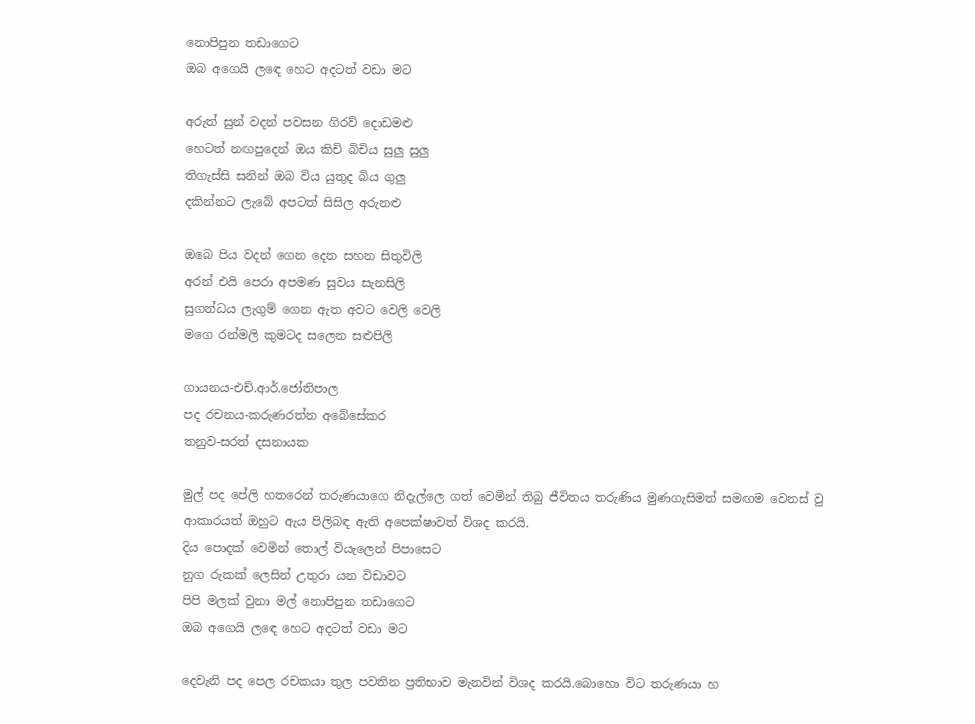නොපිපුන තඩාගෙට
ඔබ අගෙයි ලඳෙ හෙට අදටත් වඩා මට

අරුත් සුන් වදන් පවසන ගිරව් දොඩමළු
හෙටත් නඟපුදෙන් ඔය කිචි බිචිය සුලු සුලු
තිගැස්සි සනින් ඔබ විය යුතුද බිය ගුලු
දකින්නට ලැබේ අපටත් සිසිල අරුනළු

ඔබෙ පිය වදන් ගෙන දෙන සහන සිතුවිලි
අරන් එයි පෙරා අපමණ සුවය සැනසිලි
සුගන්ධය ලැගුම් ගෙන ඇත අවට වෙලි වෙලි
මගෙ රන්මලි කුමටද සලෙන සළුපිලි

ගායනය-එච්.ආර්.ජෝතිපාල
පද රචනය-කරුණරත්න අබේසේකර
තනුව-සරත් දසනායක

මුල් පද පේලි හතරෙන් තරුණයාගෙ නිදැල්ලෙ ගත් වෙමින් තිබු ජීවිතය තරුණිය මුණගැසිමත් සමඟම වෙනස් වු ආකාරයත් ඔහුට ඇය පිලිබඳ ඇති අපෙක්ෂාවත් විශද කරයි.
දිය පොදක් වෙමින් තොල් වියැලෙන් පිපාසෙට
නුග රුකක් ලෙසින් උතුරා යන විඩාවට
පිපි මලක් වුනා මල් නොපිපුන තඩාගෙට
ඔබ අගෙයි ලඳෙ හෙට අදටත් වඩා මට

දෙවැනි පද පෙල රචකයා තුල පවතින ප්‍රතිභාව මැනවින් විශද කරයි.බොහො විට තරුණයා හ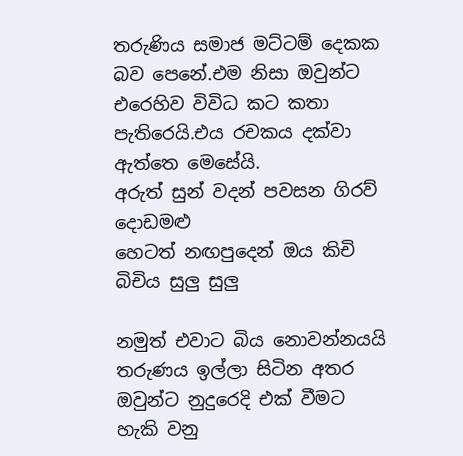තරුණිය සමාජ මට්ටම් දෙකක බව පෙනේ.එම නිසා ඔවුන්ට එරෙහිව විවිධ කට කතා පැතිරෙයි.එය රචකය දක්වා ඇත්තෙ මෙසේයි.
අරුත් සුන් වදන් පවසන ගිරව් දොඩමළු
හෙටත් නඟපුදෙන් ඔය කිචි බිචිය සුලු සුලු

නමුත් එවාට බිය නොවන්නයයි තරුණය ඉල්ලා සිටින අතර ඔවුන්ට නුදුරෙදි එක් වීමට හැකි වනු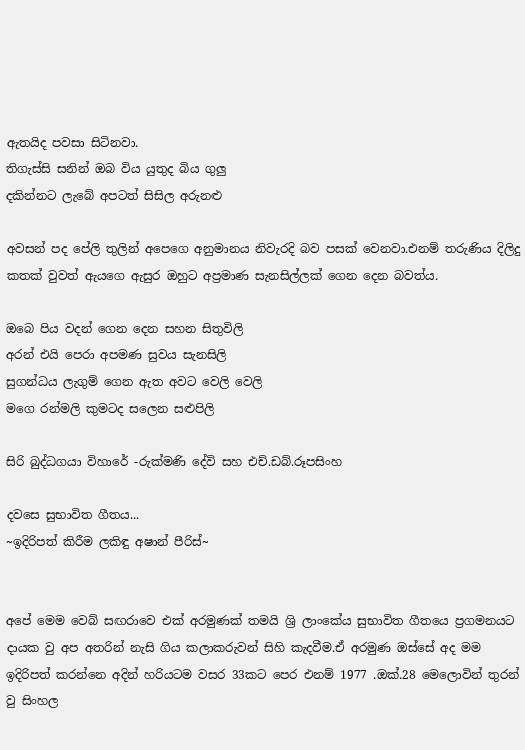ඇතයිද පවසා සිටිනවා.
තිගැස්සි සනින් ඔබ විය යුතුද බිය ගුලු
දකින්නට ලැබේ අපටත් සිසිල අරුනළු

අවසන් පද පේලි තුලින් අපෙගෙ අනුමානය නිවැරදි බව පසක් වෙනවා.එනම් තරුණිය දිලිදු කතක් වුවත් ඇයගෙ ඇසුර ඔහුට අප්‍රමාණ සැනසිල්ලක් ගෙන දෙන බවත්ය.

ඔබෙ පිය වදන් ගෙන දෙන සහන සිතුවිලි
අරන් එයි පෙරා අපමණ සුවය සැනසිලි
සුගන්ධය ලැගුම් ගෙන ඇත අවට වෙලි වෙලි
මගෙ රන්මලි කුමටද සලෙන සළුපිලි

සිරි බුද්ධගයා විහාරේ -රුක්මණි දේවි සහ එච්.ඩබ්.රූපසිංහ

දවසෙ සුභාවිත ගීතය...
~ඉදිරිපත් කිරීම ලකිඳු අෂාන් පීරිස්~


අපේ මෙම වෙබ් සඟරාවෙ එක් අරමුණක් තමයි ශ්‍රි ලාංකේය සුභාවිත ගීතයෙ ප්‍රගමනයට දායක වු අප අතරින් නැසි ගිය කලාකරුවන් සිහි කැදවීම.ඒ අරමුණ ඔස්සේ අද මම ඉදිරිපත් කරන්නෙ අදින් හරියටම වසර 33කට පෙර එනම් 1977 .ඔක්.28 මෙලොවින් තුරන් වු සිංහල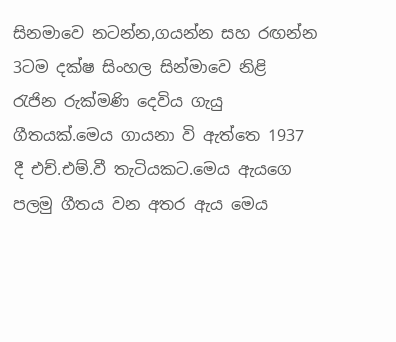සිනමාවෙ නටන්න,ගයන්න සහ රඟන්න 3ටම දක්ෂ සිංහල සින්මාවෙ නිළි රැජින රුක්මණි දෙවිය ගැයු ගීතයක්.මෙය ගායනා වි ඇත්තෙ 1937 දී එච්.එම්.වී තැටියකට.මෙය ඇයගෙ පලමු ගීතය වන අතර ඇය මෙය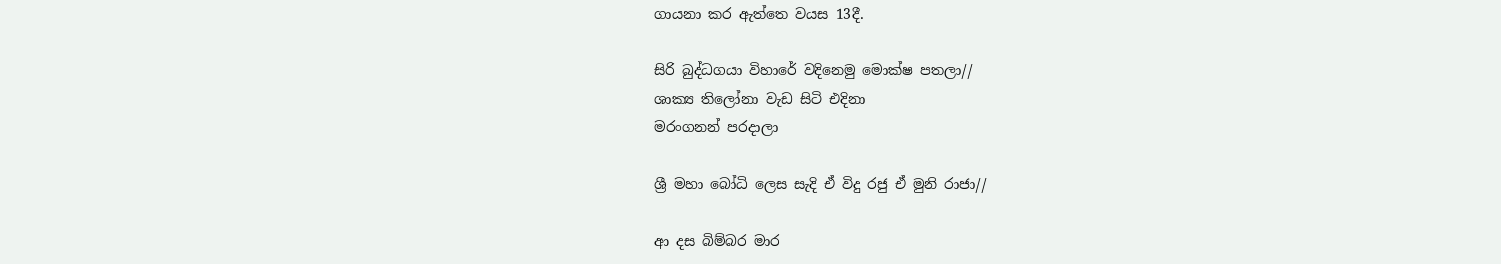ගායනා කර ඇත්තෙ වයස 13දී.

සිරි බුද්ධගයා විහාරේ වදිනෙමු මොක්ෂ පතලා//
ශාක්‍ය තිලෝනා වැඩ සිටි එදිනා
මරංගනන් පරදාලා

ශ්‍රී මහා බෝධි ලෙස සැදි ඒ විදු රජු ඒ මුනි රාජා//

ආ දස බිම්බර මාර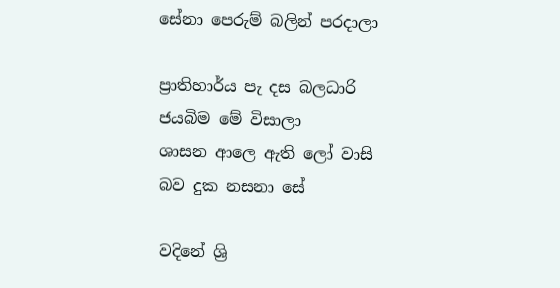සේනා පෙරුම් බලින් පරදාලා

ප්‍රාතිහාර්ය පැ දස බලධාරි
ජයබිම මේ විසාලා
ශාසන ආලෙ ඇති ලෝ වාසි
බව දුක නසනා සේ

වදිනේ ශ්‍රි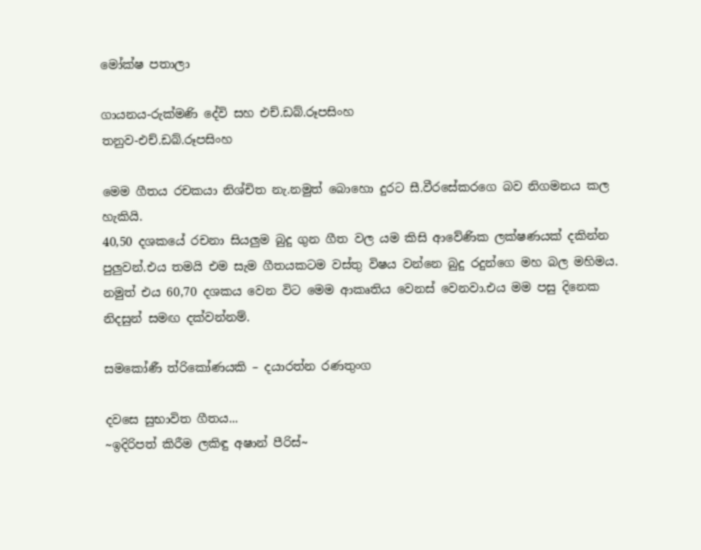මෝක්ෂ පතාලා

ගායනය-රුක්මණි දේවි සහ එච්.ඩබ්.රූපසිංහ
තනුව-එච්.ඩබ්.රූපසිංහ

මෙම ගීතය රචකයා නිශ්චිත නැ.නමුත් බොහො දුරට සී.වීරසේකරගෙ බව නිගමනය කල හැකියි.
40,50 දශකයේ රචනා සියලුම බුදු ගුන ගීත වල යම කිසි ආවේණික ලක්ෂණයක් දකින්න පුලුවන්.එය තමයි එම සැම ගීතයකටම වස්තු විෂය වන්නෙ බුදු රදුන්ගෙ මහ බල මහිමය.
නමුත් එය 60,70 දශකය වෙන විට මෙම ආකෘතිය වෙනස් වෙනවා.එය මම පසු දිනෙක නිදසුන් සමඟ දක්වන්නම්.

සමකෝණී ත්රිකෝණයකි – දයාරත්න රණතුංග

දවසෙ සුභාවිත ගීතය...
~ඉදිරිපත් කිරීම ලකිඳු අෂාන් පීරිස්~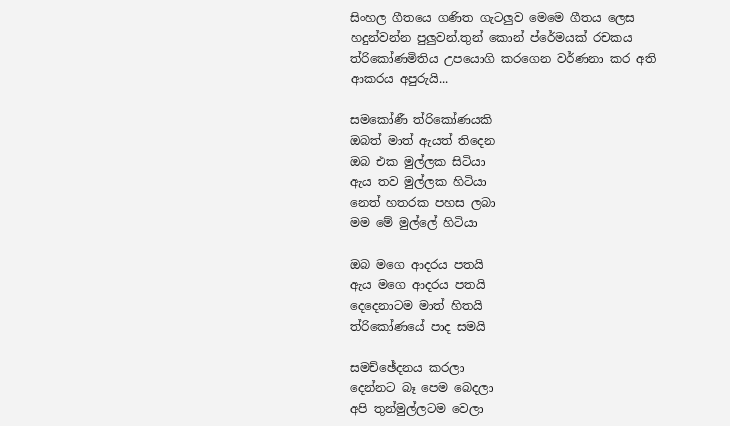සිංහල ගීතයෙ ගණිත ගැටලුව මෙමෙ ගීතය ලෙස හදුන්වන්න පුලුවන්.තුන් කොන් ප්රේමයක් රචකය ත්රිකෝණමිතිය උපයොගි කරගෙන වර්ණනා කර අති ආකරය අපුරුයි...

සමකෝණී ත්රිකෝණයකි
ඔබත් මාත් ඇයත් තිදෙන
ඔබ එක මුල්ලක සිටියා
ඇය තව මුල්ලක හිටියා
නෙත් හතරක පහස ලබා
මම මේ මුල්ලේ හිටියා

ඔබ මගෙ ආදරය පතයි
ඇය මගෙ ආදරය පතයි
දෙදෙනාටම මාත් හිතයි
ත්රිකෝණයේ පාද සමයි

සමච්ඡේදනය කරලා
දෙන්නට බෑ පෙම බෙදලා
අපි තුන්මුල්ලටම වෙලා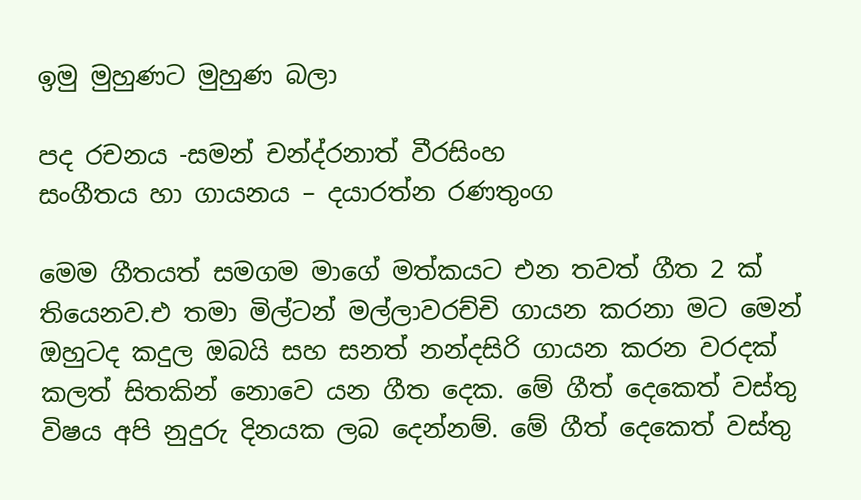ඉමු මුහුණට මුහුණ බලා

පද රචනය -සමන් චන්ද්රනාත් වීරසිංහ
සංගීතය හා ගායනය – දයාරත්න රණතුංග

මෙම ගීතයත් සමගම මාගේ මත්කයට එන තවත් ගීත 2 ක් තියෙනව.එ තමා මිල්ටන් මල්ලාවරච්චි ගායන කරනා මට මෙන් ඔහුටද කදුල ඔබයි සහ සනත් නන්දසිරි ගායන කරන වරදක් කලත් සිතකින් නොවෙ යන ගීත දෙක. මේ ගීත් දෙකෙත් වස්තු විෂය අපි නුදුරු දිනයක ලබ දෙන්නම්. මේ ගීත් දෙකෙත් වස්තු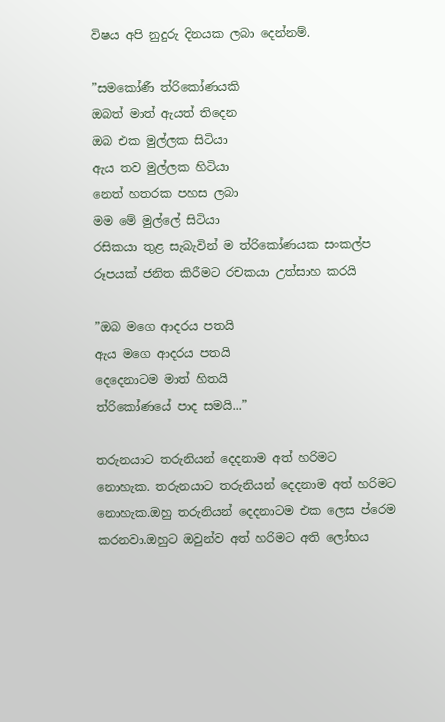විෂය අපි නුදුරු දිනයක ලබා දෙන්නම්.

”සමකෝණී ත්රිකෝණයකි
ඔබත් මාත් ඇයත් තිදෙන
ඔබ එක මුල්ලක සිටියා
ඇය තව මුල්ලක හිටියා
නෙත් හතරක පහස ලබා
මම මේ මුල්ලේ සිටියා
රසිකයා තුළ සැබැවින් ම ත්රිකෝණයක සංකල්ප රූපයක් ජනිත කිරීමට රචකයා උත්සාහ කරයි

”ඔබ මගෙ ආදරය පතයි
ඇය මගෙ ආදරය පතයි
දෙදෙනාටම මාත් හිතයි
ත්රිකෝණයේ පාද සමයි...”

තරුනයාට තරුනියන් දෙදනාම අත් හරිමට නොහැක. තරුනයාට තරුනියන් දෙදනාම අත් හරිමට නොහැක.ඔහු තරුනියන් දෙදනාටම එක ලෙස ප්රෙම කරනවා.ඔහුට ඔවුන්ව අත් හරිමට අති ලෝභය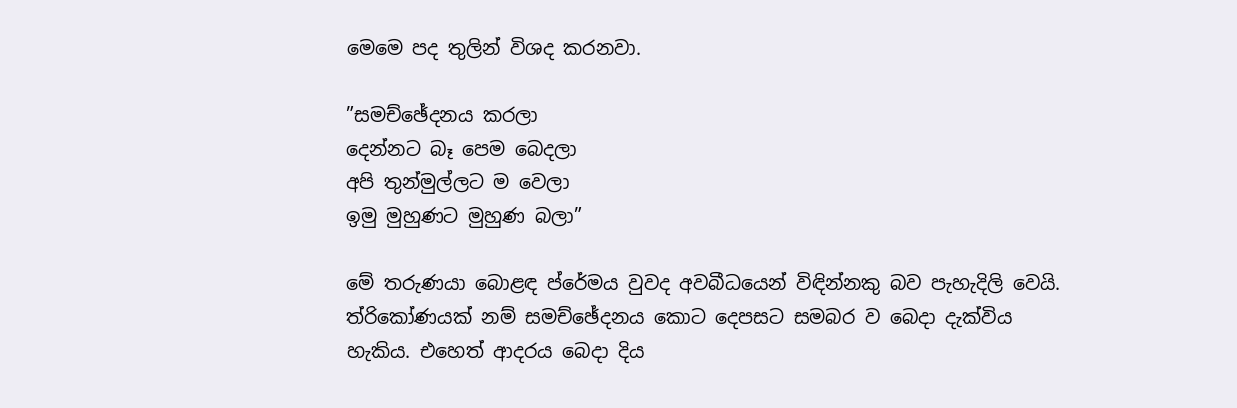මෙමෙ පද තුලින් විශද කරනවා.

”සමච්ඡේදනය කරලා
දෙන්නට බෑ පෙම බෙදලා
අපි තුන්මුල්ලට ම වෙලා
ඉමු මුහුණට මුහුණ බලා”

මේ තරුණයා බොළඳ ප්රේමය වුවද අවබීධයෙන් විඳින්නකු බව පැහැදිලි වෙයි. ත්රිකෝණයක් නම් සමච්ඡේදනය කොට දෙපසට සමබර ව බෙදා දැක්විය හැකිය. එහෙත් ආදරය බෙදා දිය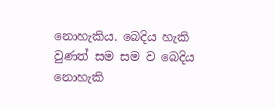නොහැකිය. බෙදිය හැකි වුණත් සම සම ව බෙදිය නොහැකි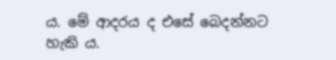ය. මේ ආදරය ද එසේ බෙදන්නට හැකි ය.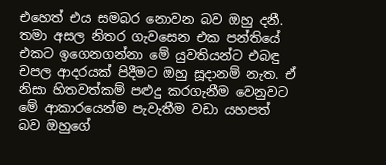එහෙත් එය සමබර නොවන බව ඔහු දනී. තමා අසල නිතර ගැවසෙන එක පන්තියේ එකට ඉගෙනගන්නා මේ යුවතියන්ට එබඳු චපල ආදරයක් පිදීමට ඔහු සූදානම් නැත. ඒ නිසා හිතවත්කම් පළුදු කරගැනීම වෙනුවට මේ ආකාරයෙන්ම පැවැතීම වඩා යහපත් බව ඔහුගේ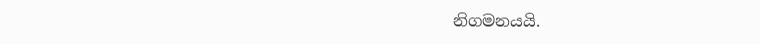නිගමනයයි.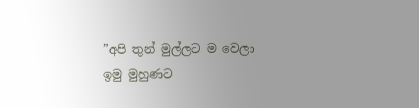”අපි තුන් මුල්ලට ම වෙලා
ඉමු මුහුණට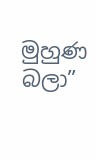මුහුණ බලා”